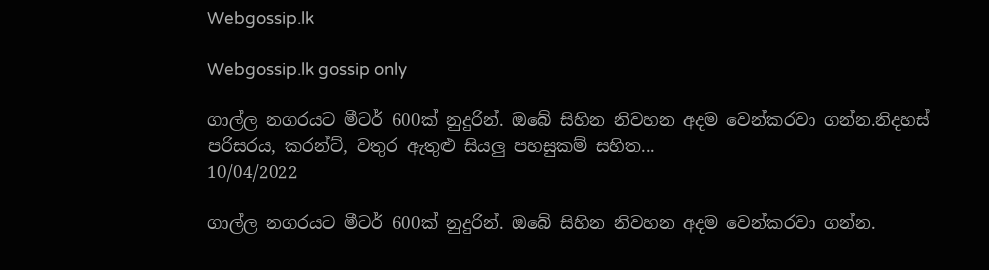Webgossip.lk

Webgossip.lk gossip only

ගාල්ල නගරයට මීටර් 600ක් නුදුරින්. ඔබේ සිහින නිවහන අදම වෙන්කරවා ගන්න.නිදහස් පරිසරය, කරන්ට්, වතුර ඇතුළු සියලු පහසුකම් සහිත...
10/04/2022

ගාල්ල නගරයට මීටර් 600ක් නුදුරින්. ඔබේ සිහින නිවහන අදම වෙන්කරවා ගන්න.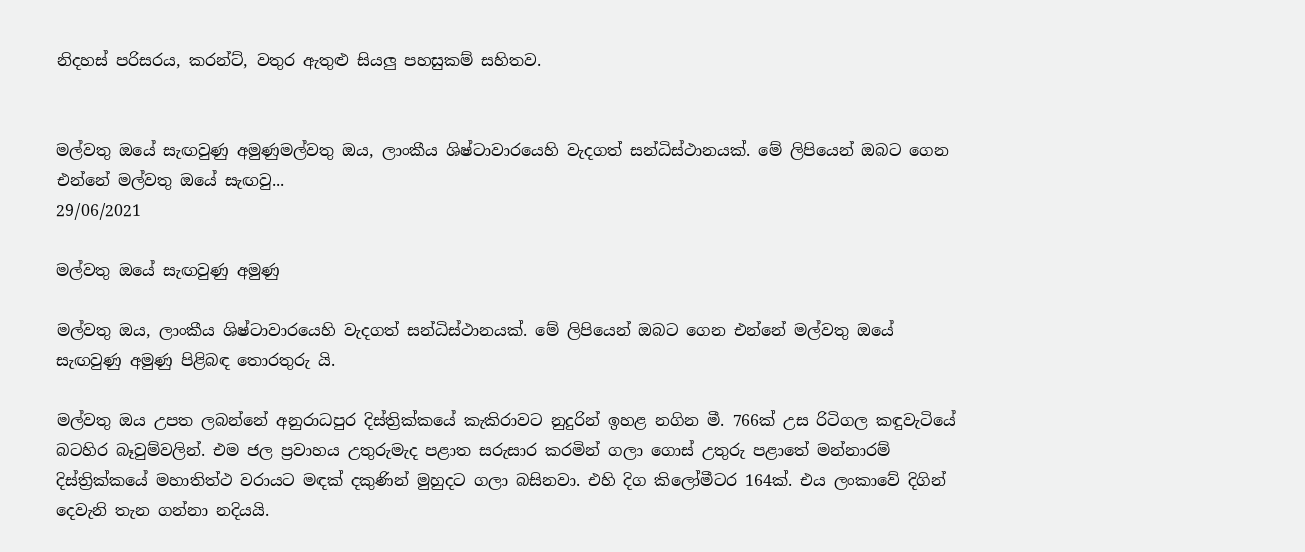නිදහස් පරිසරය, කරන්ට්, වතුර ඇතුළු සියලු පහසුකම් සහිතව.


මල්වතු ඔයේ සැඟවුණු අමුණුමල්වතු ඔය, ලාංකීය ශිෂ්ටාවාරයෙහි වැදගත් සන්ධිස්ථානයක්. මේ ලිපියෙන් ඔබට ගෙන එන්නේ මල්වතු ඔයේ සැඟවු...
29/06/2021

මල්වතු ඔයේ සැඟවුණු අමුණු

මල්වතු ඔය, ලාංකීය ශිෂ්ටාවාරයෙහි වැදගත් සන්ධිස්ථානයක්. මේ ලිපියෙන් ඔබට ගෙන එන්නේ මල්වතු ඔයේ සැඟවුණු අමුණු පිළිබඳ තොරතුරු යි.

මල්වතු ඔය උපත ලබන්නේ අනුරාධපුර දිස්ත්‍රික්කයේ කැකිරාවට නුදුරින් ඉහළ නගින මී. 766ක් උස රිටිගල කඳුවැටියේ බටහිර බෑවුම්වලින්. එම ජල ප්‍රවාහය උතුරුමැද පළාත සරුසාර කරමින් ගලා ගොස් උතුරු පළාතේ මන්නාරම් දිස්ත්‍රික්කයේ මහාතිත්ථ වරායට මඳක් දකුණින් මුහුදට ගලා බසිනවා. එහි දිග කිලෝමීටර 164ක්. එය ලංකාවේ දිගින් දෙවැනි තැන ගන්නා නදියයි.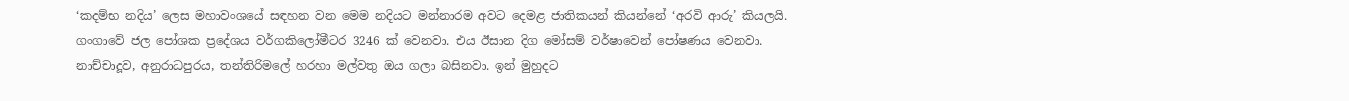‘කදම්භ නදිය’ ලෙස මහාවංශයේ සඳහන වන මෙම නදියට මන්නාරම අවට දෙමළ ජාතිකයන් කියන්නේ ‘අරවි ආරු’ කියලයි. ගංගාවේ ජල පෝශක ප්‍රදේශය වර්ගකිලෝමීටර 3246 ක් වෙනවා. එය ඊසාන දිග මෝසම් වර්ෂාවෙන් පෝෂණය වෙනවා. නාච්චාදූව, අනුරාධපුරය, තන්තිරිමලේ හරහා මල්වතු ඔය ගලා බසිනවා. ඉන් මුහුදට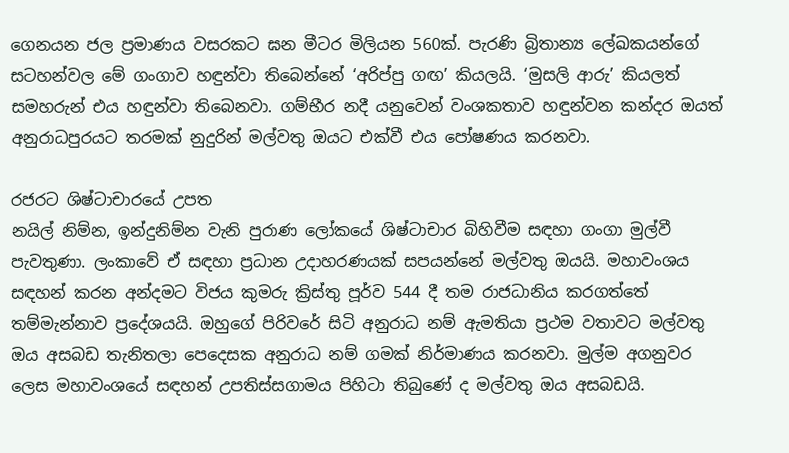ගෙනයන ජල ප්‍රමාණය වසරකට ඝන මීටර මිලියන 560ක්. පැරණි බ්‍රිතාන්‍ය ලේඛකයන්ගේ සටහන්වල මේ ගංගාව හඳුන්වා තිබෙන්නේ ‘අරිප්පු ගඟ’ කියලයි. ‘මුසලි ආරු’ කියලත් සමහරුන් එය හඳුන්වා තිබෙනවා. ගම්භීර නදී යනුවෙන් වංශකතාව හඳුන්වන කන්දර ඔයත් අනුරාධපුරයට තරමක් නුදුරින් මල්වතු ඔයට එක්වී එය පෝෂණය කරනවා.

රජරට ශිෂ්ටාචාරයේ උපත
නයිල් නිම්න, ඉන්දුනිම්න වැනි පුරාණ ලෝකයේ ශිෂ්ටාචාර බිහිවීම සඳහා ගංගා මුල්වී පැවතුණා. ලංකාවේ ඒ සඳහා ප්‍රධාන උදාහරණයක් සපයන්නේ මල්වතු ඔයයි. මහාවංශය සඳහන් කරන අන්දමට විජය කුමරු ක්‍රිස්තු පූර්ව 544 දී තම රාජධානිය කරගත්තේ තම්මැන්නාව ප්‍රදේශයයි. ඔහුගේ පිරිවරේ සිටි අනුරාධ නම් ඇමතියා ප්‍රථම වතාවට මල්වතු ඔය අසබඩ තැනිතලා පෙදෙසක අනුරාධ නම් ගමක් නිර්මාණය කරනවා. මුල්ම අගනුවර ලෙස මහාවංශයේ සඳහන් උපතිස්සගාමය පිහිටා තිබුණේ ද මල්වතු ඔය අසබඩයි.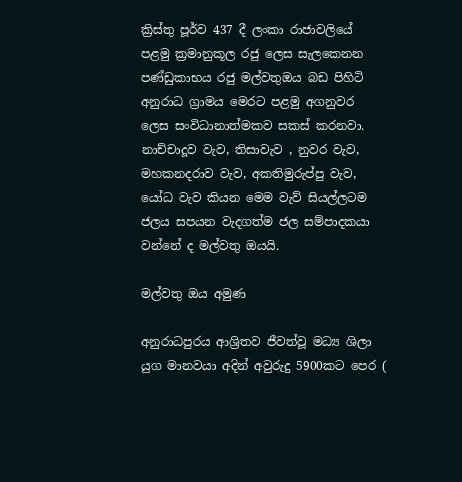ක්‍රිස්තු පූර්ව 437 දී ලංකා රාජාවලියේ පළමු ක්‍රමානුකූල රජු ලෙස සැලකෙනන පණ්ඩුකාභය රජු මල්වතුඔය බඩ පිහිටි අනුරාධ ග්‍රාමය මෙරට පළමු අගනුවර ලෙස සංවිධානාත්මකව සකස් කරනවා. නාච්චාදූව වැව, තිසාවැව , නුවර වැව, මහකනදරාව වැව, අකතිමුරුප්පු වැව, යෝධ වැව කියන මෙම වැව් සියල්ලටම ජලය සපයන වැදගත්ම ජල සම්පාදකයා වන්නේ ද මල්වතු ඔයයි.

මල්වතු ඔය අමුණ

අනුරාධපුරය ආශ්‍රිතව ජීවත්වූ මධ්‍ය ශිලා යුග මානවයා අදින් අවුරුදු 5900කට පෙර (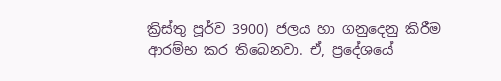ක්‍රිස්තු පූර්ව 3900) ජලය හා ගනුදෙනු කිරීම ආරම්භ කර තිබෙනවා. ඒ, ප්‍රදේශයේ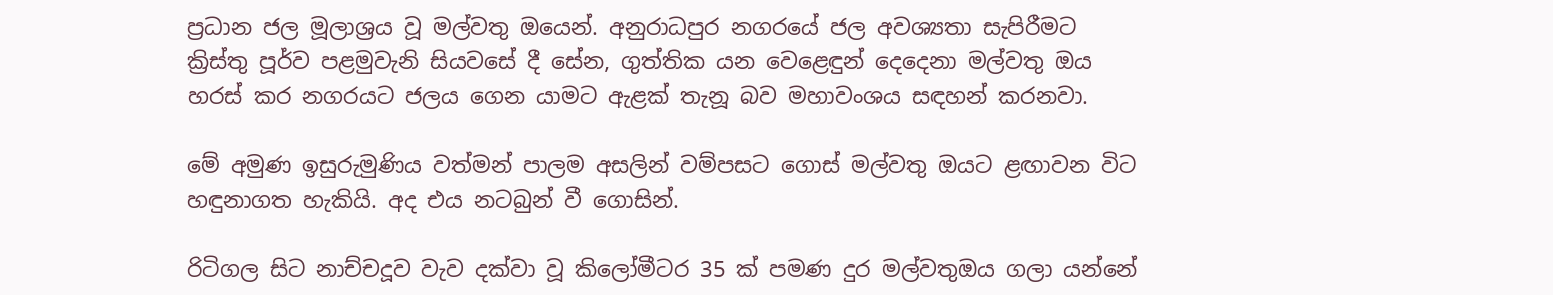ප්‍රධාන ජල මූලාශ්‍රය වූ මල්වතු ඔයෙන්. අනුරාධපුර නගරයේ ජල අවශ්‍යතා සැපිරීමට ක්‍රිස්තු පූර්ව පළමුවැනි සියවසේ දී සේන, ගුත්තික යන වෙළෙඳුන් දෙදෙනා මල්වතු ඔය හරස් කර නගරයට ජලය ගෙන යාමට ඇළක් තැනූ බව මහාවංශය සඳහන් කරනවා.

මේ අමුණ ඉසුරුමුණිය වත්මන් පාලම අසලින් වම්පසට ගොස් මල්වතු ඔයට ළඟාවන විට හඳුනාගත හැකියි. අද එය නටබුන් වී ගොසින්.

රිටිගල සිට නාච්චදූව වැව දක්වා වූ කිලෝමීටර 35 ක් පමණ දුර මල්වතුඔය ගලා යන්නේ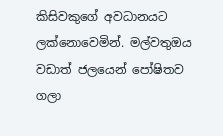කිසිවකුගේ අවධානයට ලක්නොවෙමින්. මල්වතුඔය වඩාත් ජලයෙන් පෝෂිතව ගලා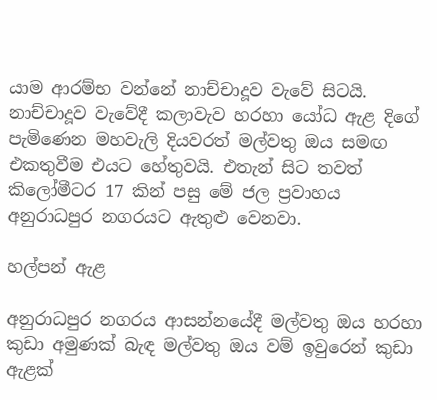යාම ආරම්භ වන්නේ නාච්චාදූව වැවේ සිටයි. නාච්චාදූව වැවේදී කලාවැව හරහා යෝධ ඇළ දිගේ පැමිණෙන මහවැලි දියවරත් මල්වතු ඔය සමඟ එකතුවීම එයට හේතුවයි. එතැන් සිට තවත් කිලෝමීටර 17 කින් පසු මේ ජල ප්‍රවාහය අනුරාධපුර නගරයට ඇතුළු වෙනවා.

හල්පන් ඇළ

අනුරාධපුර නගරය ආසන්නයේදී මල්වතු ඔය හරහා කුඩා අමුණක් බැඳ මල්වතු ඔය වම් ඉවුරෙන් කුඩා ඇළක්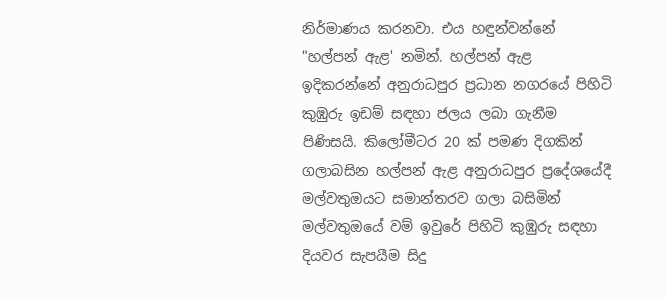නිර්මාණය කරනවා. එය හඳුන්වන්නේ "හල්පන් ඇළ' නමින්. හල්පන් ඇළ ඉදිකරන්නේ අනුරාධපුර ප්‍රධාන නගරයේ පිහිටි කුඹුරු ඉඩම් සඳහා ජලය ලබා ගැනීම පිණිසයි. කිලෝමීටර 20 ක් පමණ දිගකින් ගලාබසින හල්පන් ඇළ අනුරාධපුර ප්‍රදේශයේදී මල්වතුඔයට සමාන්තරව ගලා බසිමින් මල්වතුඔයේ වම් ඉවුරේ පිහිටි කුඹුරු සඳහා දියවර සැපයීම සිදු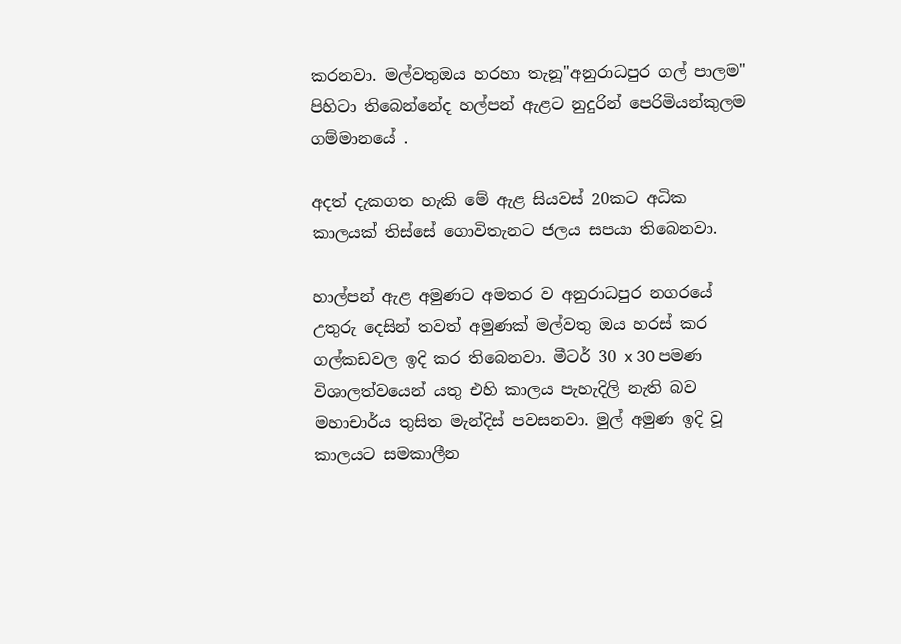කරනවා. මල්වතුඔය හරහා තැනූ"අනුරාධපුර ගල් පාලම" පිහිටා තිබෙන්නේද හල්පන් ඇළට නුදුරින් පෙරිමියන්කුලම ගම්මානයේ .

අදත් දැකගත හැකි මේ ඇළ සියවස් 20කට අධික කාලයක් තිස්සේ ගොවිතැනට ජලය සපයා තිබෙනවා.

හාල්පන් ඇළ අමුණට අමතර ව අනුරාධපුර නගරයේ උතුරු දෙසින් තවත් අමුණක්‌ මල්වතු ඔය හරස්‌ කර ගල්කඩවල ඉදි කර තිබෙනවා. මීටර් 30 x 30 පමණ විශාලත්වයෙන් යතු එහි කාලය පැහැදිලි නැති බව මහාචාර්ය තුසිත මැන්දිස් පවසනවා. මුල් අමුණ ඉදි වූ කාලයට සමකාලීන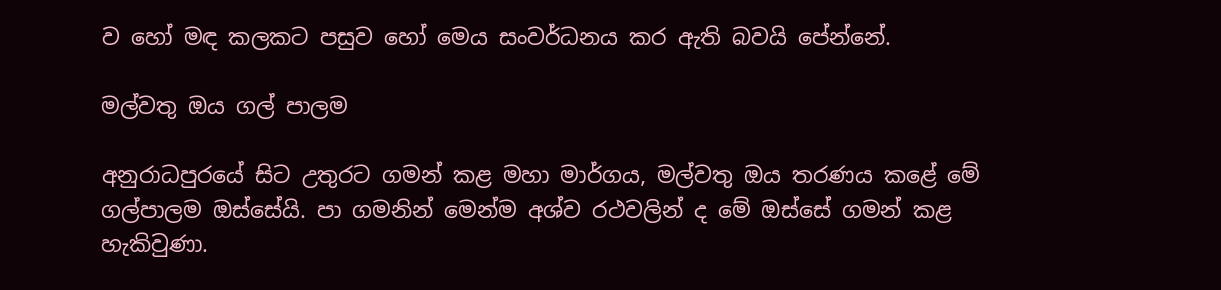ව හෝ මඳ කලකට පසුව හෝ මෙය සංවර්ධනය කර ඇති බවයි පේන්නේ.

මල්වතු ඔය ගල් පාලම

අනුරාධපුරයේ සිට උතුරට ගමන් කළ මහා මාර්ගය, මල්වතු ඔය තරණය කළේ මේ ගල්පාලම ඔස්සේයි. පා ගමනින් මෙන්ම අශ්ව රථවලින් ද මේ ඔස්සේ ගමන් කළ හැකිවුණා.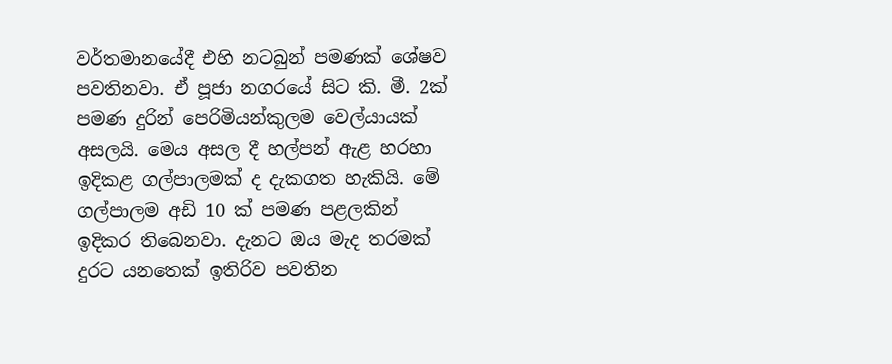වර්තමානයේදී එහි නටබුන් පමණක් ශේෂව පවතිනවා. ඒ පූජා නගරයේ සිට කි. මී. 2ක් පමණ දුරින් පෙරිමියන්කුලම වෙල්යායක් අසලයි. මෙය අසල දී හල්පන් ඇළ හරහා ඉදිකළ ගල්පාලමක් ද දැකගත හැකියි. මේ ගල්පාලම අඩි 10 ක් පමණ පළලකින් ඉදිකර තිබෙනවා. දැනට ඔය මැද තරමක් දුරට යනතෙක් ඉතිරිව පවතින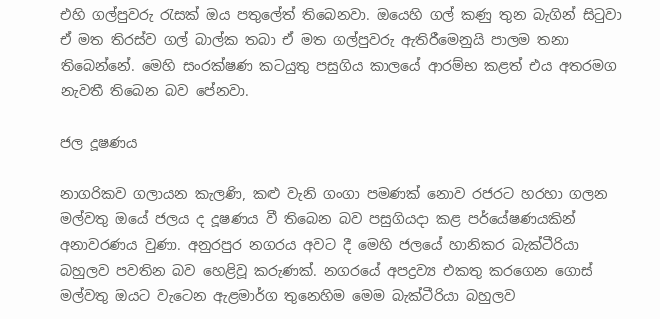එහි ගල්පුවරු රැසක් ඔය පතුලේත් තිබෙනවා. ඔයෙහි ගල් කණු තුන බැගින් සිටුවා ඒ මත තිරස්ව ගල් බාල්ක තබා ඒ මත ගල්පුවරු ඇතිරීමෙනුයි පාලම තනා තිබෙන්නේ. මෙහි සංරක්ෂණ කටයුතු පසුගිය කාලයේ ආරම්භ කළත් එය අතරමග නැවතී තිබෙන බව පේනවා.

ජල දූෂණය

නාගරිකව ගලායන කැලණි, කළු වැනි ගංගා පමණක් නොව රජරට හරහා ගලන මල්වතු ඔයේ ජලය ද දූෂණය වී තිබෙන බව පසුගියදා කළ පර්යේෂණයකින් අනාවරණය වුණා. අනුරපුර නගරය අවට දී මෙහි ජලයේ හානිකර බැක්ටීරියා බහුලව පවතින බව හෙළිවූ කරුණක්. නගරයේ අපද්‍රව්‍ය එකතු කරගෙන ගොස් මල්වතු ඔයට වැටෙන ඇළමාර්ග තුනෙහිම මෙම බැක්ටීරියා බහුලව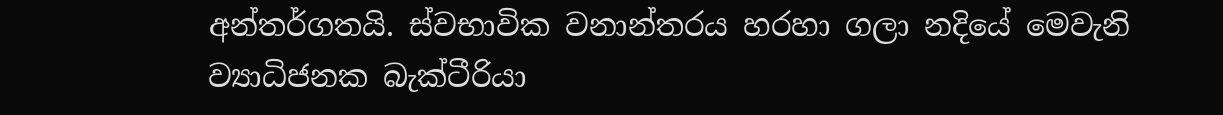අන්තර්ගතයි. ස්වභාවික වනාන්තරය හරහා ගලා නදියේ මෙවැනි ව්‍යාධිජනක බැක්ටීරියා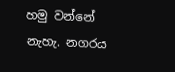හමු වන්නේ නැහැ. නගරය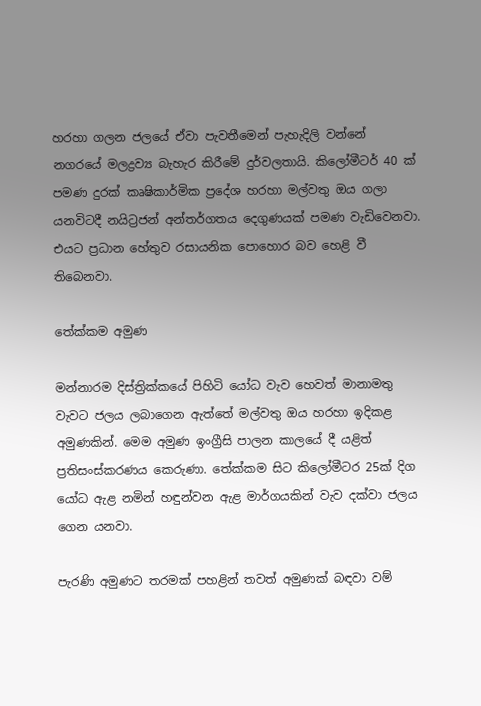හරහා ගලන ජලයේ ඒවා පැවතීමෙන් පැහැදිලි වන්නේ නගරයේ මලද්‍රව්‍ය බැහැර කිරීමේ දුර්වලතායි. කිලෝමීටර් 40 ක් පමණ දුරක් කෘෂිකාර්මික ප්‍රදේශ හරහා මල්වතු ඔය ගලා යනවිටදී නයිට්‍රජන් අන්තර්ගතය දෙගුණයක් පමණ වැඩිවෙනවා. එයට ප්‍රධාන හේතුව රසායනික පොහොර බව හෙළි වී තිබෙනවා.

තේක්කම අමුණ

මන්නාරම දිස්ත්‍රික්කයේ පිහිටි යෝධ වැව හෙවත් මානාමතු වැවට ජලය ලබාගෙන ඇත්තේ මල්වතු ඔය හරහා ඉදිකළ අමුණකින්. මෙම අමුණ ඉංග්‍රීසි පාලන කාලයේ දී යළිත් ප්‍රතිසංස්කරණය කෙරුණා. තේක්කම සිට කිලෝමීටර 25ක් දිග යෝධ ඇළ නමින් හඳුන්වන ඇළ මාර්ගයකින් වැව දක්වා ජලය ගෙන යනවා.

පැරණි අමුණට තරමක් පහළින් තවත් අමුණක් බඳවා වම්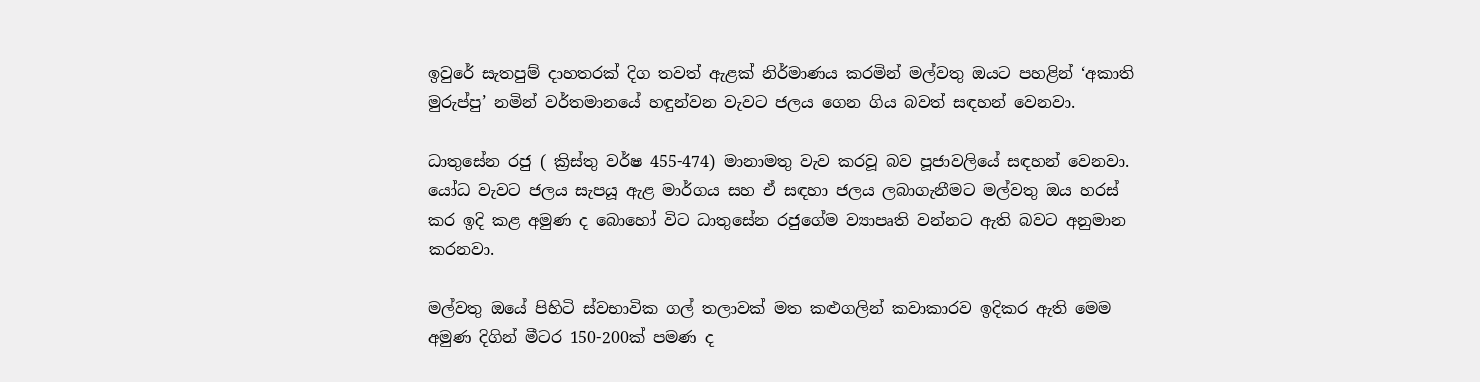ඉවුරේ සැතපුම් දාහතරක් දිග තවත් ඇළක් නිර්මාණය කරමින් මල්වතු ඔයට පහළින් ‘අකාති මුරුප්පු’ නමින් වර්තමානයේ හඳුන්වන වැවට ජලය ගෙන ගිය බවත් සඳහන් වෙනවා.

ධාතුසේන රජු ( ක්‍රිස්තු වර්ෂ 455-474) මානාමතු වැව කරවූ බව පූජාවලියේ සඳහන් වෙනවා. යෝධ වැවට ජලය සැපයූ ඇළ මාර්ගය සහ ඒ සඳහා ජලය ලබාගැනීමට මල්වතු ඔය හරස් කර ඉදි කළ අමුණ ද බොහෝ විට ධාතුසේන රජුගේම ව්‍යාපෘති වන්නට ඇති බවට අනුමාන කරනවා.

මල්වතු ඔයේ පිහිටි ස්වභාවික ගල් තලාවක් මත කළුගලින් කවාකාරව ඉදිකර ඇති මෙම අමුණ දිගින් මීටර 150-200ක් පමණ ද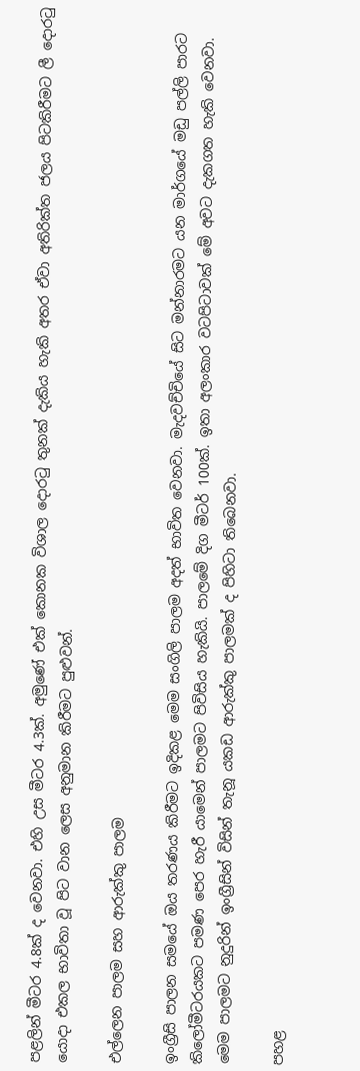පළලින් මීටර 4.8ක් ද වෙනවා. එහි උස මීටර 4.3ක්. අමුණේ එක් කොනක විශාල දොරටු තුනක් දැකිය හැකි අතර ඒවා අතිරික්ත ජලය පිටකිරීමට ලී දොරටු යොදා එකල භාවිතා වූ පිට වාන ලෙස අනුමාන කිරීමට පුළුවන්.

එල්ලෙන පාලම සහ ආරුක්කු පාලම

ඉංග්‍රීසි පාලන සමයේ ඔය තරණය කිරීමට ඉදිකළ මෙම සංගිලි පාලම අදත් භාවිත වෙනවා. මැදවච්චියේ සිට මන්නාරමට යන මාර්ගයේ මඩු පල්ලි පාරට කිලෝමීටරයකට පමණ පෙර හැරී යාමෙන් පාලමට පිවිසිය හැකියි. පාලමේ දිග මීටර් 100ක්. ඉතා අලංකාර වටපිටාවක් මේ අවට දැකගත හැකි වෙනවා. මෙම පාලමට නුදුරින් ඉංග්‍රීසින් විසින් තැනූ යකඩ ආරුක්කු පාලමක් ද පිහිටා තිබෙනවා.

පහළ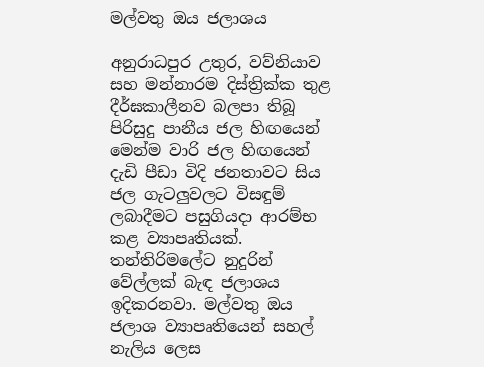මල්වතු ඔය ජලාශය

අනුරාධපුර උතුර, වව්නියාව සහ මන්නාරම දිස්ත්‍රික්ක තුළ දීර්ඝකාලීනව බලපා තිබූ පිරිසුදු පානීය ජල හිඟයෙන් මෙන්ම වාරි ජල හිඟයෙන් දැඩි පීඩා විදි ජනතාවට සිය ජල ගැටලුවලට විසඳුම් ලබාදීමට පසුගියදා ආරම්භ කළ ව්‍යාපෘතියක්. තන්තිරිමලේට නුදුරින් වේල්ලක් බැඳ ජලාශය ඉදිකරනවා. මල්වතු ඔය ජලාශ ව්‍යාපෘතියෙන් සහල් නැලිය ලෙස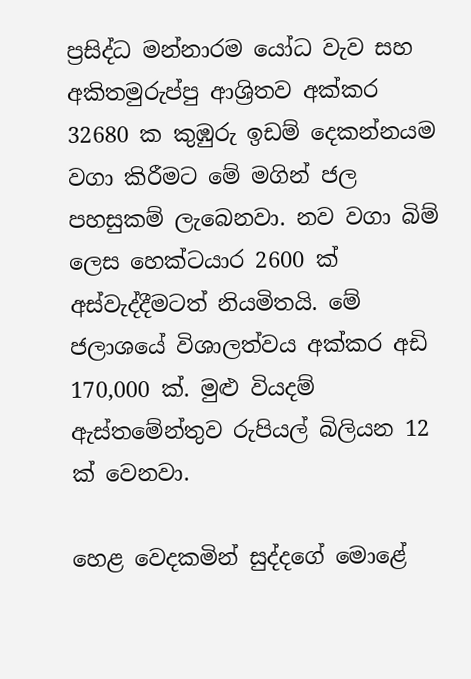ප්‍රසිද්ධ මන්නාරම යෝධ වැව සහ අකිතමුරුප්පු ආශ්‍රිතව අක්කර 32680 ක කුඹුරු ඉඩම් දෙකන්නයම වගා කිරීමට මේ මගින් ජල පහසුකම් ලැබෙනවා. නව වගා බිම් ලෙස හෙක්ටයාර 2600 ක් අස්වැද්දීමටත් නියමිතයි. මේ ජලාශයේ විශාලත්වය අක්කර අඩි 170,000 ක්. මුළු වියදම් ඇස්තමේන්තුව රුපියල් බිලියන 12 ක් වෙනවා.

හෙළ වෙදකමින් සුද්දගේ මොළේ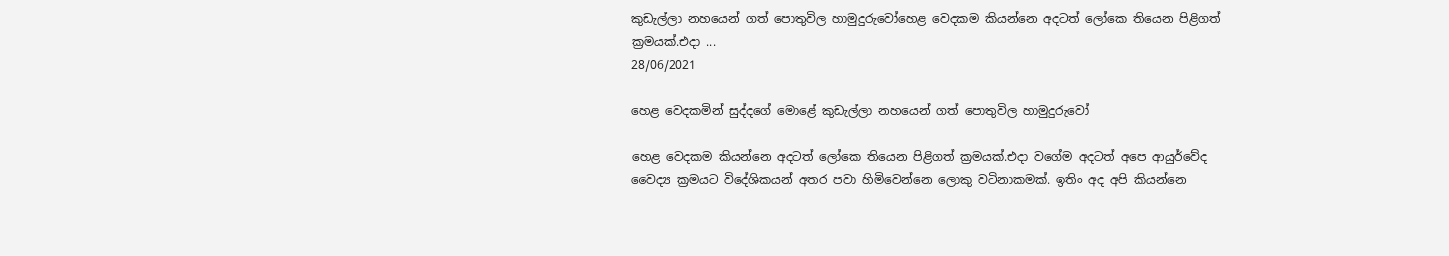කුඩැල්ලා නහයෙන් ගත් පොතුවිල හාමුදුරුවෝහෙළ වෙදකම කියන්නෙ අදටත් ලෝකෙ තියෙන පිළිගත් ක්‍රමයක්.එදා ...
28/06/2021

හෙළ වෙදකමින් සුද්දගේ මොළේ කුඩැල්ලා නහයෙන් ගත් පොතුවිල හාමුදුරුවෝ

හෙළ වෙදකම කියන්නෙ අදටත් ලෝකෙ තියෙන පිළිගත් ක්‍රමයක්.එදා වගේම අදටත් අපෙ ආයුර්වේද වෛද්‍ය ක්‍රමයට විදේශිකයන් අතර පවා හිමිවෙන්නෙ ලොකු වටිනාකමක්. ඉතිං අද අපි කියන්නෙ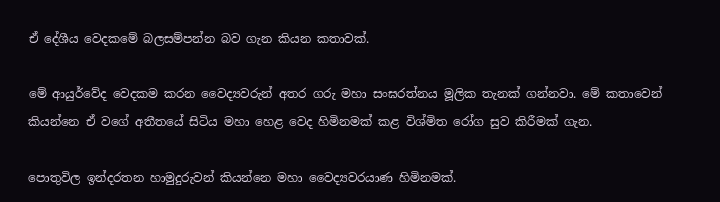ඒ දේශීය වෙදකමේ බලසම්පන්න බව ගැන කියන කතාවක්.

මේ ආයුර්වේද වෙදකම කරන වෛද්‍යවරුන් අතර ගරු මහා සංඝරත්නය මූලික තැනක් ගන්නවා. මේ කතාවෙන් කියන්නෙ ඒ වගේ අතීතයේ සිටිය මහා හෙළ වෙද හිමිනමක් කළ විශ්මිත රෝග සුව කිරීමක් ගැන.

පොතුවිල ඉන්දරතන හාමුදුරුවන් කියන්නෙ මහා වෛද්‍යවරයාණ හිමිනමක්‌.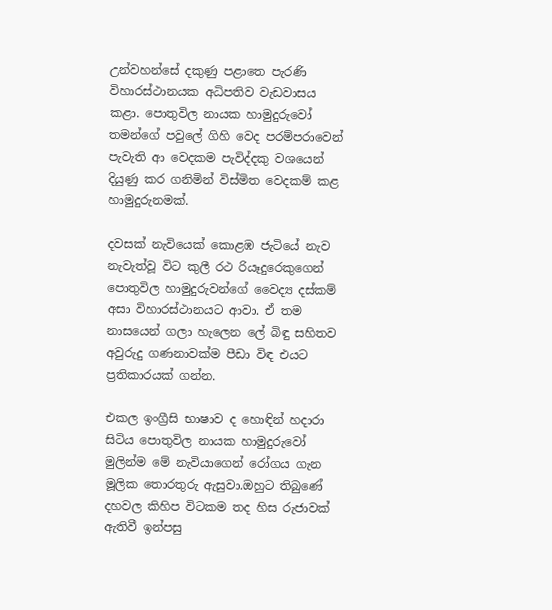උන්වහන්සේ දකුණු පළාතෙ පැරණි විහාරස්‌ථානයක අධිපතිව වැඩවාසය කළා. පොතුවිල නායක හාමුදුරුවෝ තමන්ගේ පවුලේ ගිහි වෙද පරම්පරාවෙන් පැවැති ආ වෙදකම පැවිද්දකු වශයෙන් දියුණු කර ගනිමින් විස්‌මිත වෙදකම් කළ හාමුදුරුනමක්.

දවසක් නැවියෙක් කොළඹ ජැටියේ නැව නැවැත්වූ විට කුලී රථ රියෑදුරෙකුගෙන් පොතුවිල හාමුදුරුවන්ගේ වෛද්‍ය දස්‌කම් අසා විහාරස්‌ථානයට ආවා. ඒ තම නාසයෙන් ගලා හැලෙන ලේ බිඳු සහිතව අවුරුදු ගණනාවක්‌ම පීඩා විඳ එයට ප්‍රතිකාරයක් ගන්න.

එකල ඉංග්‍රීසි භාෂාව ද හොඳින් හදාරා සිටිය පොතුවිල නායක හාමුදුරුවෝ මුලින්ම මේ නැවියාගෙන් රෝගය ගැන මූලික තොරතුරු ඇසුවා.ඔහුට තිබුණේ දහවල කිහිප විටකම තද හිස රුජාවක්‌ ඇතිවී ඉන්පසු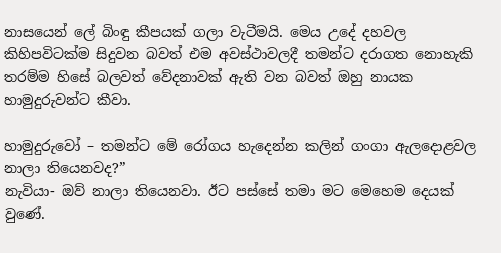නාසයෙන් ලේ බිංඳු කීපයක්‌ ගලා වැටීමයි. මෙය උදේ දහවල කිහිපවිටක්‌ම සිදුවන බවත් එම අවස්‌ථාවලදී තමන්ට දරාගත නොහැකි තරම්ම හිසේ බලවත් වේදනාවක්‌ ඇති වන බවත් ඔහු නායක හාමුදුරුවන්ට කීවා.

හාමුදුරුවෝ – තමන්ට මේ රෝගය හැදෙන්න කලින් ගංගා ඇලදොළවල නාලා තියෙනවද?”
නැවියා- ඔව් නාලා තියෙනවා. ඊට පස්‌සේ තමා මට මෙහෙම දෙයක්‌ වුණේ.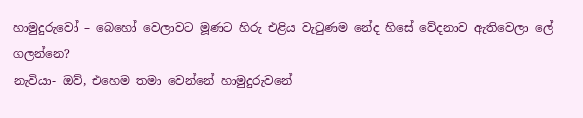හාමුදුරුවෝ – බෙහෝ වෙලාවට මූණට හිරු එළිය වැටුණම නේද හිසේ වේදනාව ඇතිවෙලා ලේ ගලන්නෙ?
නැවියා- ඔව්, එහෙම තමා වෙන්නේ හාමුදුරුවනේ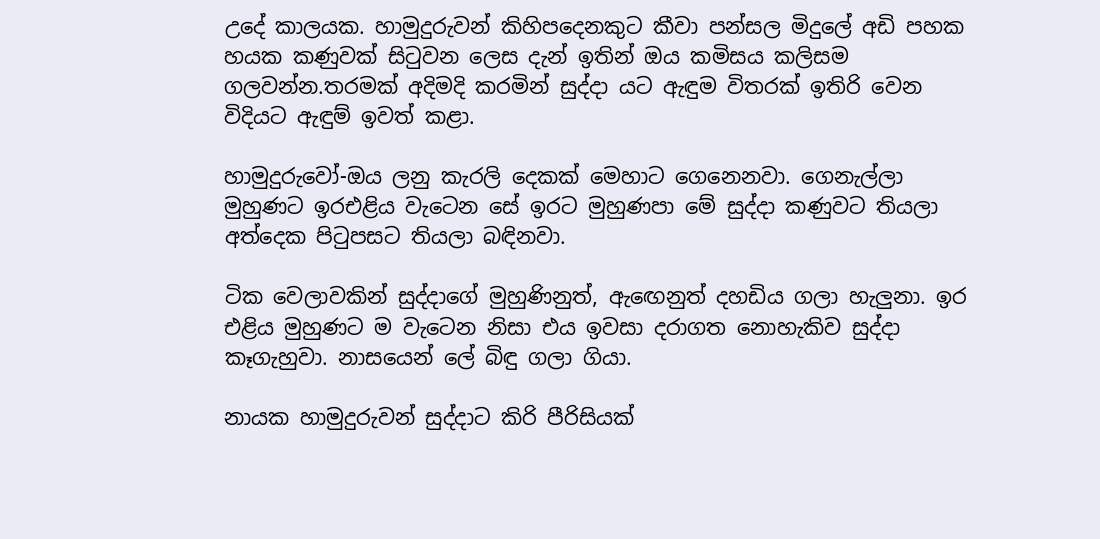උදේ කාලයක. හාමුදුරුවන් කිහිපදෙනකුට කීවා පන්සල මිදුලේ අඩි පහක හයක කණුවක්‌ සිටුවන ලෙස දැන් ඉතින් ඔය කමිසය කලිසම ගලවන්න.තරමක්‌ අදිමදි කරමින් සුද්දා යට ඇඳුම විතරක් ඉතිරි වෙන විදියට ඇඳුම් ඉවත් කළා.

හාමුදුරුවෝ-ඔය ලනු කැරලි දෙකක්‌ මෙහාට ගෙනෙනවා. ගෙනැල්ලා මුහුණට ඉරඑළිය වැටෙන සේ ඉරට මුහුණපා මේ සුද්දා කණුවට තියලා අත්දෙක පිටුපසට තියලා බඳිනවා.

ටික වෙලාවකින් සුද්දාගේ මුහුණිනුත්, ඇඟෙනුත් දහඩිය ගලා හැලුනා. ඉර එළිය මුහුණට ම වැටෙන නිසා එය ඉවසා දරාගත නොහැකිව සුද්දා කෑගැහුවා. නාසයෙන් ලේ බිඳු ගලා ගියා.

නායක හාමුදුරුවන් සුද්දාට කිරි පීරිසියක්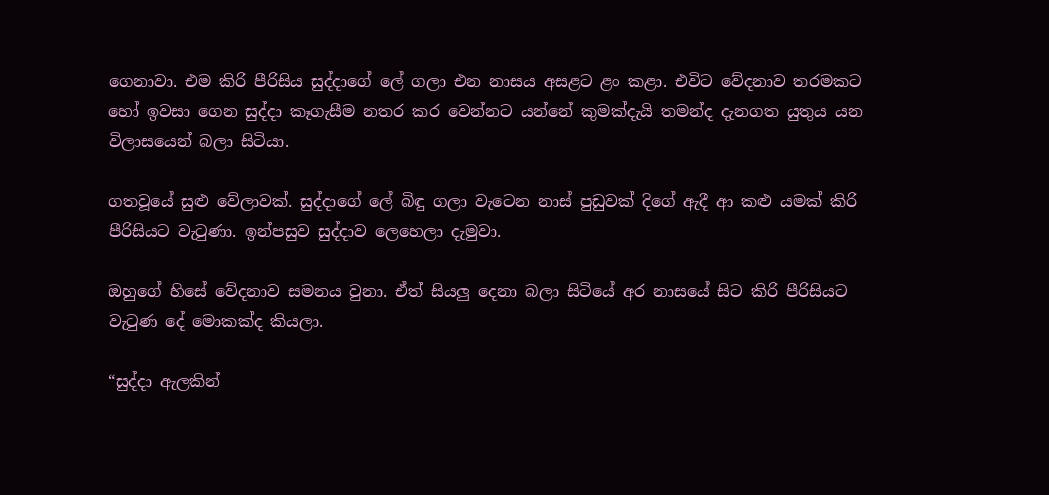ගෙනාවා. එම කිරි පීරිසිය සුද්දාගේ ලේ ගලා එන නාසය අසළට ළං කළා. එවිට වේදනාව තරමකට හෝ ඉවසා ගෙන සුද්දා කෑගැසීම නතර කර වෙන්නට යන්නේ කුමක්‌දැයි තමන්ද දැනගත යුතුය යන විලාසයෙන් බලා සිටියා.

ගතවූයේ සුළු වේලාවක්‌. සුද්දාගේ ලේ බිඳු ගලා වැටෙන නාස්‌ පුඩුවක්‌ දිගේ ඇදී ආ කළු යමක්‌ කිරි පීරිසියට වැටුණා. ඉන්පසුව සුද්දාව ලෙහෙලා දැමුවා.

ඔහුගේ හිසේ වේදනාව සමනය වුනා. ඒත් සියලු දෙනා බලා සිටියේ අර නාසයේ සිට කිරි පීරිසියට වැටුණ දේ මොකක්ද කියලා.

“සුද්දා ඇලකින්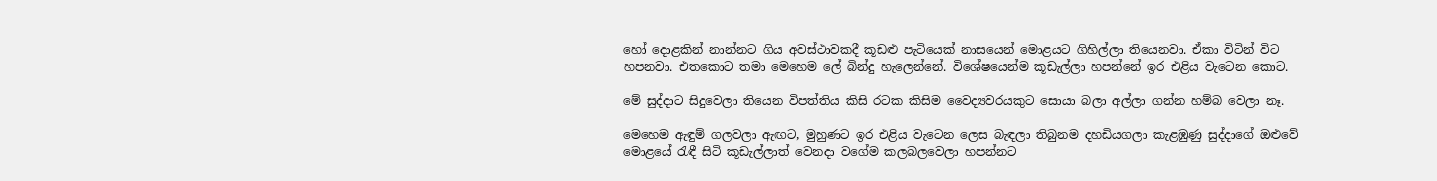හෝ දොළකින් නාන්නට ගිය අවස්‌ථාවකදී කූඩළු පැටියෙක්‌ නාසයෙන් මොළයට ගිහිල්ලා තියෙනවා. ඒකා විටින් විට හපනවා. එතකොට තමා මෙහෙම ලේ බින්දු හැලෙන්නේ. විශේෂයෙන්ම කූඩැල්ලා හපන්නේ ඉර එළිය වැටෙන කොට.

මේ සුද්දාට සිදුවෙලා තියෙන විපත්තිය කිසි රටක කිසිම වෛද්‍යවරයකුට සොයා බලා අල්ලා ගන්න හම්බ වෙලා නෑ.

මෙහෙම ඇඳුම් ගලවලා ඇඟට, මුහුණට ඉර එළිය වැටෙන ලෙස බැඳලා තිබුනම දහඩියගලා කැළඹුණු සුද්දාගේ ඔළුවේ මොළයේ රැඳී සිටි කූඩැල්ලාත් වෙනදා වගේම කලබලවෙලා හපන්නට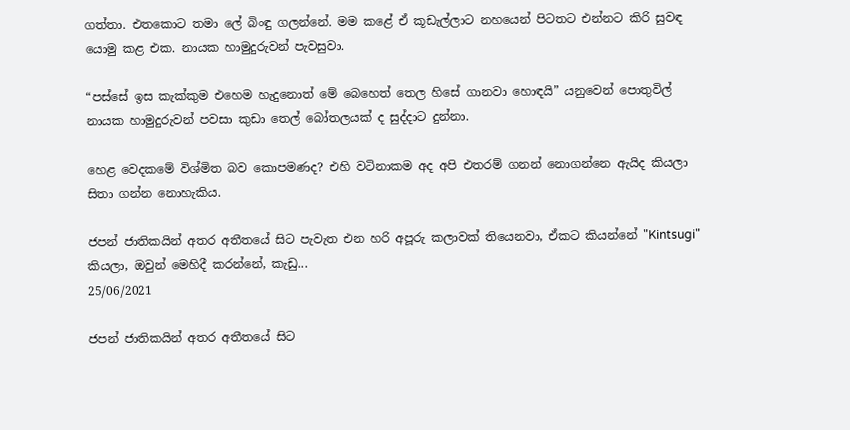ගත්තා. එතකොට තමා ලේ බිංඳු ගලන්නේ. මම කළේ ඒ කූඩැල්ලාට නහයෙන් පිටතට එන්නට කිරි සුවඳ යොමු කළ එක. නායක හාමුදුරුවන් පැවසුවා.

“පස්‌සේ ඉස කැක්‌කුම එහෙම හැදුනොත් මේ බෙහෙත් තෙල හිසේ ගානවා හොඳයි” යනුවෙන් පොතුවිල් නායක හාමුදුරුවන් පවසා කුඩා තෙල් බෝතලයක්‌ ද සුද්දාට දුන්නා.

හෙළ වෙදකමේ විශ්මිත බව කොපමණද? එහි වටිනාකම අද අපි එතරම් ගනන් නොගන්නෙ ඇයිද කියලා සිතා ගන්න නොහැකිය.

ජපන් ජාතිකයින් අතර අතීතයේ සිට පැවැත එන හරි අපූරු කලාවක් තියෙනවා, ඒකට කියන්නේ "Kintsugi" කියලා, ඔවුන් මෙහිදී කරන්නේ, කැඩු...
25/06/2021

ජපන් ජාතිකයින් අතර අතීතයේ සිට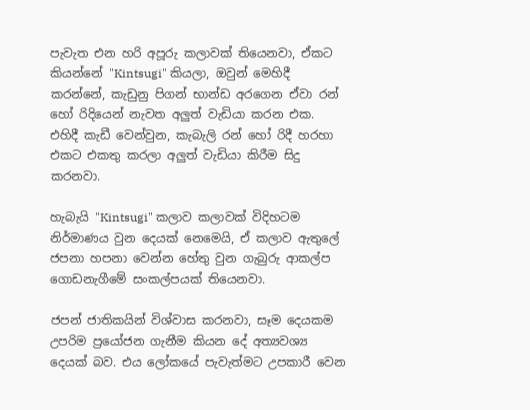පැවැත එන හරි අපූරු කලාවක් තියෙනවා, ඒකට කියන්නේ "Kintsugi" කියලා, ඔවුන් මෙහිදී කරන්නේ, කැඩුනු පිගන් භාන්ඩ අරගෙන ඒවා රන් හෝ රිදියෙන් නැවත අලුත් වැඩියා කරන එක. එහිදී කැඩී වෙන්වුන, කැබැලි රන් හෝ රිදී හරහා එකට එකතු කරලා අලුත් වැඩියා කිරීම සිදු කරනවා.

හැබැයි "Kintsugi" කලාව කලාවක් විදිහටම නිර්මාණය වුන දෙයක් නෙමෙයි, ඒ කලාව ඇතුලේ ජපනා හපනා වෙන්න හේතු වුන ගැබුරු ආකල්ප ගොඩනැගීමේ සංකල්පයක් තියෙනවා.

ජපන් ජාතිකයින් විශ්වාස කරනවා, සෑම දෙයකම උපරිම ප්‍රයෝජන ගැනීම කියන දේ අත්‍යවශ්‍ය දෙයක් බව. එය ලෝකයේ පැවැත්මට උපකාරී වෙන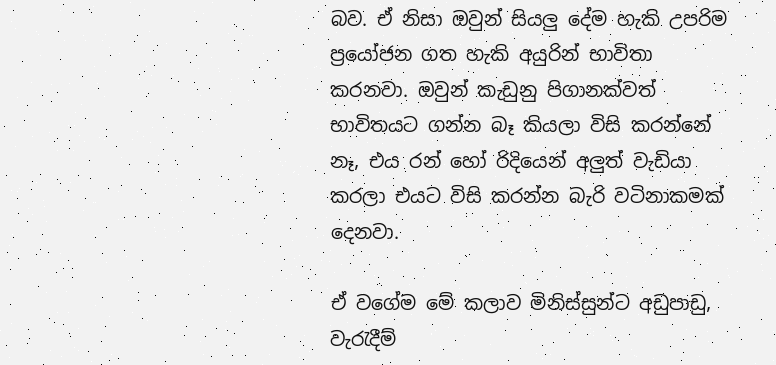බව. ඒ නිසා ඔවුන් සියලු දේම හැකි උපරිම ප්‍රයෝජන ගත හැකි අයුරින් භාවිතා කරනවා. ඔවුන් කැඩුනු පිගානක්වත් භාවිතයට ගන්න බෑ කියලා විසි කරන්නේ නෑ, එය රන් හෝ රිදියෙන් අලුත් වැඩියා කරලා එයට විසි කරන්න බැරි වටිනාකමක් දෙනවා.

ඒ වගේම මේ කලාව මිනිස්සුන්ට අඩුපාඩු, වැරැදීම්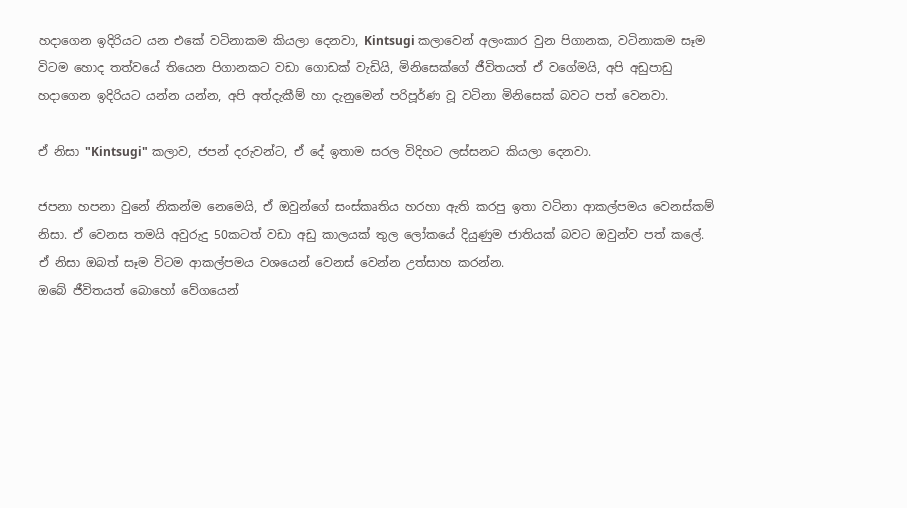හදාගෙන ඉදිරියට යන එකේ වටිනාකම කියලා දෙනවා, Kintsugi කලාවෙන් අලංකාර වුන පිගානක, වටිනාකම සෑම විටම හොද තත්වයේ තියෙන පිගානකට වඩා ගොඩක් වැඩියි, මිනිසෙක්ගේ ජීවිතයත් ඒ වගේමයි, අපි අඩුපාඩු හදාගෙන ඉදිරියට යන්න යන්න, අපි අත්දැකීම් හා දැනුමෙන් පරිපූර්ණ වූ වටිනා මිනිසෙක් බවට පත් වෙනවා.

ඒ නිසා "Kintsugi" කලාව, ජපන් දරුවන්ට, ඒ දේ ඉතාම සරල විදිහට ලස්සනට කියලා දෙනවා.

ජපනා හපනා වුනේ නිකන්ම නෙමෙයි, ඒ ඔවුන්ගේ සංස්කෘතිය හරහා ඇති කරපු ඉතා වටිනා ආකල්පමය වෙනස්කම් නිසා. ඒ වෙනස තමයි අවුරුදු 50කටත් වඩා අඩු කාලයක් තුල ලෝකයේ දියුණුම ජාතියක් බවට ඔවුන්ව පත් කලේ. ඒ නිසා ඔබත් සෑම විටම ආකල්පමය වශයෙන් වෙනස් වෙන්න උත්සාහ කරන්න.
ඔබේ ජීවිතයත් බොහෝ වේගයෙන්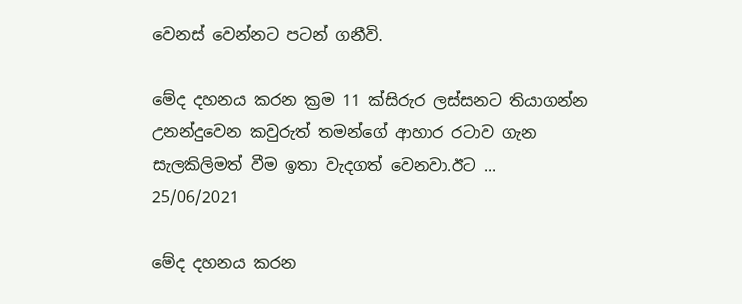වෙනස් වෙන්නට පටන් ගනීවි.

මේද දහනය කරන ක්‍රම 11 ක්සිරුර ලස්සනට තියාගන්න උනන්දුවෙන කවුරුත් තමන්ගේ ආහාර රටාව ගැන සැලකිලිමත් වීම ඉතා වැදගත් වෙනවා.ඊට ...
25/06/2021

මේද දහනය කරන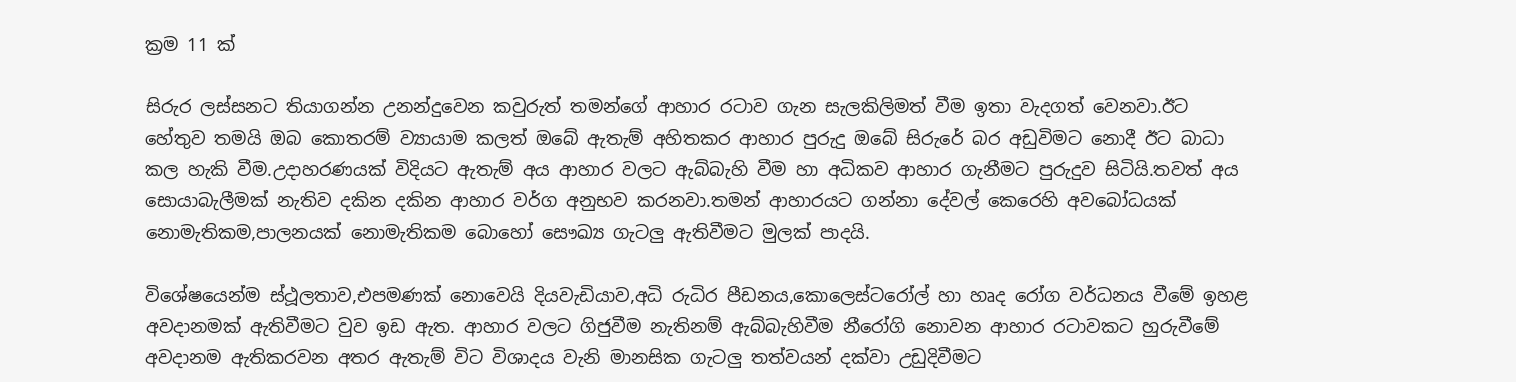ක්‍රම 11 ක්

සිරුර ලස්සනට තියාගන්න උනන්දුවෙන කවුරුත් තමන්ගේ ආහාර රටාව ගැන සැලකිලිමත් වීම ඉතා වැදගත් වෙනවා.ඊට හේතුව තමයි ඔබ කොතරම් ව්‍යායාම කලත් ඔබේ ඇතැම් අහිතකර ආහාර පුරුදු ඔබේ සිරුරේ බර අඩුවිමට නොදී ඊට බාධා කල හැකි වීම.උදාහරණයක් විදියට ඇතැම් අය ආහාර වලට ඇබ්බැහි වීම හා අධිකව ආහාර ගැනීමට පුරුදුව සිටියි.තවත් අය සොයාබැලීමක් නැතිව දකින දකින ආහාර වර්ග අනුභව කරනවා.තමන් ආහාරයට ගන්නා දේවල් කෙරෙහි අවබෝධයක් නොමැතිකම,පාලනයක් නොමැතිකම බොහෝ සෞඛ්‍ය ගැටලු ඇතිවීමට මුලක් පාදයි.

විශේෂයෙන්ම ස්ථූලතාව,එපමණක් නොවෙයි දියවැඩියාව,අධි රුධිර පීඩනය,කොලෙස්ටරෝල් හා හෘද රෝග වර්ධනය වීමේ ඉහළ අවදානමක් ඇතිවීමට වුව ඉඩ ඇත. ආහාර වලට ගිජුවීම නැතිනම් ඇබ්බැහිවීම නීරෝගි නොවන ආහාර රටාවකට හුරුවීමේ අවදානම ඇතිකරවන අතර ඇතැම් විට විශාදය වැනි මානසික ගැටලු තත්වයන් දක්වා උඩුදිවීමට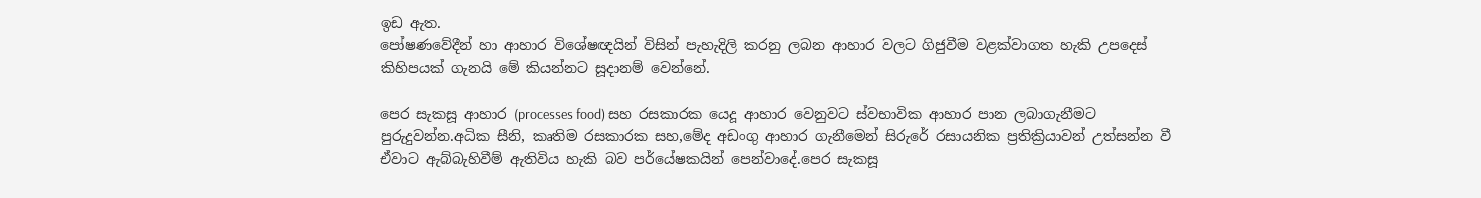ඉඩ ඇත.
පෝෂණවේදීන් හා ආහාර විශේෂඥයින් විසින් පැහැදිලි කරනු ලබන ආහාර වලට ගිජුවීම වළක්වාගත හැකි උපදෙස් කිහිපයක් ගැනයි මේ කියන්නට සූදානම් වෙන්නේ.

පෙර සැකසූ ආහාර (processes food) සහ රසකාරක යෙදූ ආහාර වෙනුවට ස්වභාවික ආහාර පාන ලබාගැනීමට පුරුදුවන්න.අධික සීනි, කෘතිම රසකාරක සහ,මේද අඩංගු ආහාර ගැනීමෙන් සිරුරේ රසායනික ප්‍රතික්‍රියාවන් උත්සන්න වී ඒවාට ඇබ්බැහිවීම් ඇතිවිය හැකි බව පර්යේෂකයින් පෙන්වාදේ.පෙර සැකසූ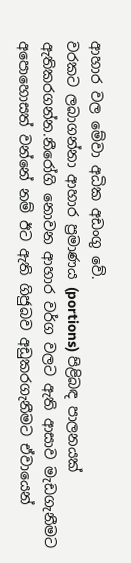ආහාර වල මේවා අධික අඩංගු වේ.
වරකට ලබාගන්නා ආහාර ප්‍රමාණය (portions) පිළිබඳ පාලනයක් ඇතිකරගන්න.නීරෝගි නොවන ආහාර වර්ග වලට ඇති ආසාව මැඩගැනීමට අපොහොසත් වන්නේ නම් ඊට ඇති ගිජුබව අඩුකරගැනීමට ඒවායෙන්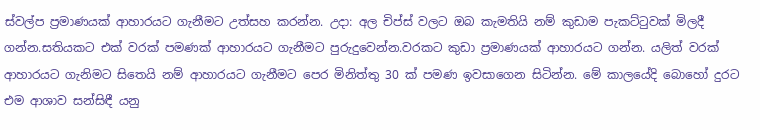ස්වල්ප ප්‍රමාණයක් ආහාරයට ගැනීමට උත්සහ කරන්න. උදා: අල චිප්ස් වලට ඔබ කැමතියි නම් කුඩාම පැකට්‍ටුවක් මිලදී ගන්න.සතියකට එක් වරක් පමණක් ආහාරයට ගැනීමට පුරුදුවෙන්න.වරකට කුඩා ප්‍රමාණයක් ආහාරයට ගන්න. යලිත් වරක් ආහාරයට ගැනිමට සිතෙයි නම් ආහාරයට ගැනීමට පෙර මිනිත්තු 30 ක් පමණ ඉවසාගෙන සිටින්න. මේ කාලයේදි බොහෝ දුරට එම ආශාව සන්සිඳී යනු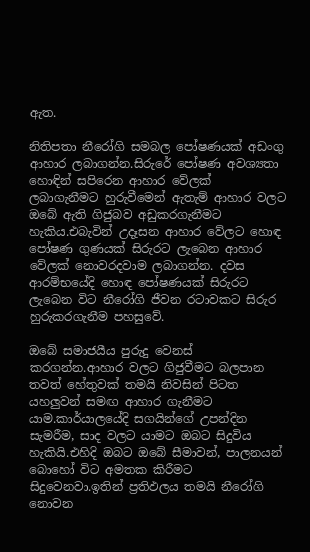ඇත.

නිතිපතා නීරෝගි සමබල පෝෂණයක් අඩංගු ආහාර ලබාගන්න.සිරුරේ පෝෂණ අවශ්‍යතා හොඳින් සපිරෙන ආහාර වේලක් ලබාගැනීමට හුරුවීමෙන් ඇතැම් ආහාර වලට ඔබේ ඇති ගිජුබව අඩුකරගැනීමට හැකිය.එබැවින් උදෑසන ආහාර වේලට හොඳ පෝෂණ ගුණයක් සිරුරට ලැබෙන ආහාර වේලක් නොවරදවාම ලබාගන්න. දවස ආරම්භයේදි හොඳ පෝෂණයක් සිරුරට ලැබෙන විට නීරෝගි ජීවන රටාවකට සිරුර හුරුකරගැනීම පහසුවේ.

ඔබේ සමාජයීය පුරුදු වෙනස් කරගන්න.ආහාර වලට ගිජුවීමට බලපාන තවත් හේතුවක් තමයි නිවසින් පිටත යහලුවන් සමඟ ආහාර ගැනීමට යාම.කාර්යාලයේදි සගයින්ගේ උපන්දින සැමරීම, සාද වලට යාමට ඔබට සිදුවිය හැකියි.එහිදි ඔබට ඔබේ සීමාවන්, පාලනයන් බොහෝ විට අමතක කිරීමට සිදුවෙනවා.ඉතින් ප්‍රතිඵලය තමයි නීරෝගි නොවන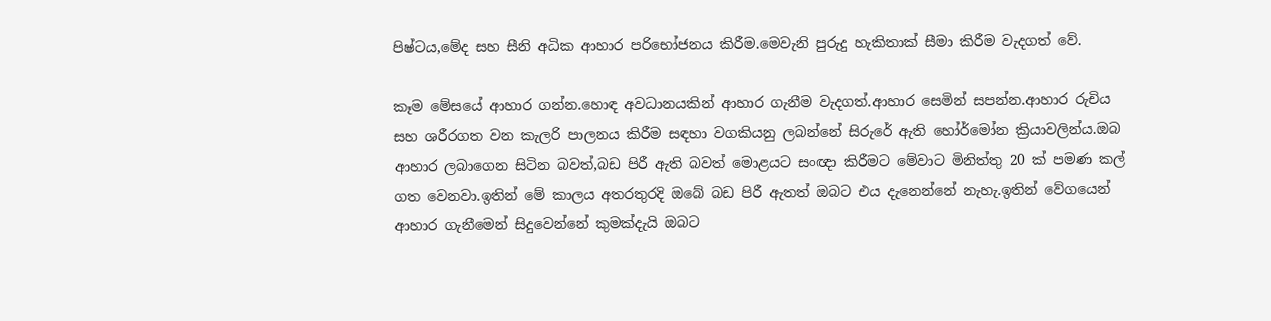පිෂ්ටය,මේද සහ සීනි අධික ආහාර පරිභෝජනය කිරීම.මෙවැනි පුරුදු හැකිතාක් සීමා කිරීම වැදගත් වේ.

කෑම මේසයේ ආහාර ගන්න.හොඳ අවධානයකින් ආහාර ගැනීම වැදගත්.ආහාර සෙමින් සපන්න.ආහාර රුචිය සහ ශරීරගත වන කැලරි පාලනය කිරීම සඳහා වගකියනු ලබන්නේ සිරුරේ ඇති හෝර්මෝන ක්‍රියාවලින්ය.ඔබ ආහාර ලබාගෙන සිටින බවත්,බඩ පිරී ඇති බවත් මොළයට සංඥා කිරීමට මේවාට මිනිත්තු 20 ක් පමණ කල් ගත වෙනවා.ඉතින් මේ කාලය අතරතුරදි ඔබේ බඩ පිරී ඇතත් ඔබට එය දැනෙන්නේ නැහැ.ඉතින් වේගයෙන් ආහාර ගැනීමෙන් සිදුවෙන්නේ කුමක්දැයි ඔබට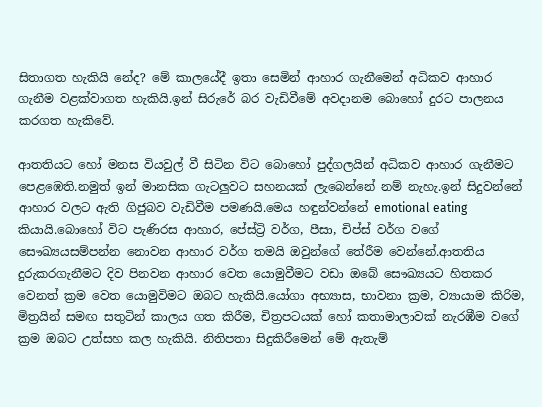සිතාගත හැකියි නේද? මේ කාලයේදී ඉතා සෙමින් ආහාර ගැනීමෙන් අධිකව ආහාර ගැනීම වළක්වාගත හැකියි.ඉන් සිරුරේ බර වැඩිවීමේ අවදානම බොහෝ දුරට පාලනය කරගත හැකිවේ.

ආතතියට හෝ මනස වියවුල් වී සිටින විට බොහෝ පුද්ගලයින් අධිකව ආහාර ගැනීමට පෙළඹෙති.නමුත් ඉන් මානසික ගැටලුවට සහනයක් ලැබෙන්නේ නම් නැහැ.ඉන් සිදුවන්නේ ආහාර වලට ඇති ගිජුබව වැඩිවීම පමණයි.මෙය හඳුන්වන්නේ emotional eating කියායි.බොහෝ විට පැණිරස ආහාර, පේස්ට්‍රි වර්ග, පීසා, චිප්ස් වර්ග වගේ සෞඛ්‍යයසම්පන්න නොවන ආහාර වර්ග තමයි ඔවුන්ගේ තේරීම වෙන්නේ.ආතතිය දුරුකරගැනීමට දිව පිනවන ආහාර වෙත යොමුවීමට වඩා ඔබේ සෞඛ්‍යයට හිතකර වෙනත් ක්‍රම වෙත යොමුවිමට ඔබට හැකියි.යෝගා අභ්‍යාස, භාවනා ක්‍රම, ව්‍යායාම කිරිම, මිත්‍රයින් සමඟ සතුටින් කාලය ගත කිරීම, චිත්‍රපටයක් හෝ කතාමාලාවක් නැරඹීම වගේ ක්‍රම ඔබට උත්සහ කල හැකියි. නිතිපතා සිදුකිරීමෙන් මේ ඇතැම්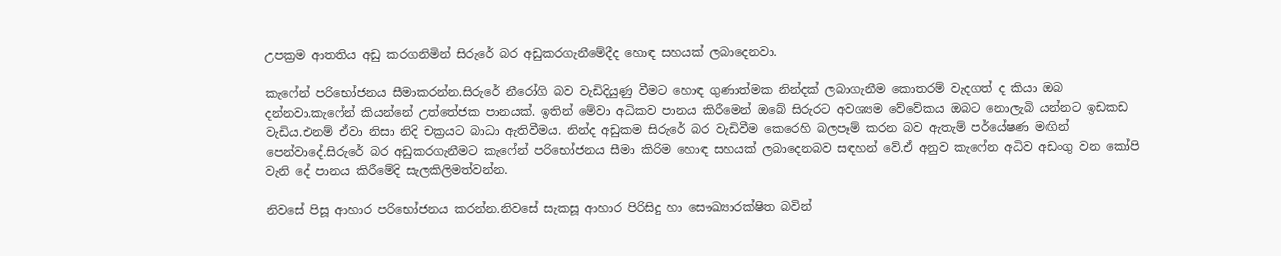උපක්‍රම ආතතිය අඩු කරගනිමින් සිරුරේ බර අඩුකරගැනීමේදීද හොඳ සහයක් ලබාදෙනවා.

කැෆේන් පරිභෝජනය සීමාකරන්න.සිරුරේ නීරෝගි බව වැඩිදියුණු වීමට හොඳ ගුණාත්මක නින්දක් ලබාගැනීම කොතරම් වැදගත් ද කියා ඔබ දන්නවා.කැෆේන් කියන්නේ උත්තේජක පානයක්. ඉතින් මේවා අධිකව පානය කිරීමෙන් ඔබේ සිරුරට අවශ්‍යම වේවේකය ඔබට නොලැබි යන්නට ඉඩකඩ වැඩිය.එනම් ඒවා නිසා නිදි චක්‍රයට බාධා ඇතිවීමය. නින්ද අඩුකම සිරුරේ බර වැඩිවීම කෙරෙහි බලපෑම් කරන බව ඇතැම් පර්යේෂණ මඟින් පෙන්වාදේ.සිරුරේ බර අඩුකරගැනීමට කැෆේන් පරිභෝජනය සීමා කිරිම හොඳ සහයක් ලබාදෙනබව සඳහන් වේ.ඒ අනුව කැෆේන අධිව අඩංගු වන කෝපි වැනි දේ පානය කිරීමේදි සැලකිලිමත්වන්න.

නිවසේ පිසූ ආහාර පරිභෝජනය කරන්න.නිවසේ සැකසූ ආහාර පිරිසිදු හා සෞඛ්‍යාරක්ෂිත බවින්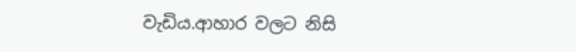වැඩිය.ආහාර වලට නිසි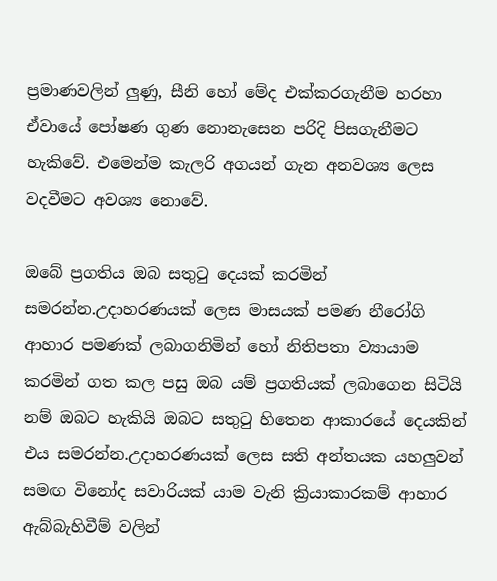ප්‍රමාණවලින් ලුණු, සීනි හෝ මේද එක්කරගැනීම හරහා ඒවායේ පෝෂණ ගුණ නොනැසෙන පරිදි පිසගැනීමට හැකිවේ. එමෙන්ම කැලරි අගයන් ගැන අනවශ්‍ය ලෙස වදවීමට අවශ්‍ය නොවේ.

ඔබේ ප්‍රගතිය ඔබ සතු‍ටු දෙයක් කරමින් සමරන්න.උදාහරණයක් ලෙස මාසයක් පමණ නීරෝගි ආහාර පමණක් ලබාගනිමින් හෝ නිතිපතා ව්‍යායාම කරමින් ගත කල පසු ඔබ යම් ප්‍රගතියක් ලබාගෙන සිටියි නම් ඔබට හැකියි ඔබට සතු‍ටු හිතෙන ආකාරයේ දෙයකින් එය සමරන්න.උදාහරණයක් ලෙස සති අන්තයක යහලුවන් සමඟ විනෝද සවාරියක් යාම වැනි ක්‍රියාකාරකම් ආහාර ඇබ්බැහිවීම් වලින්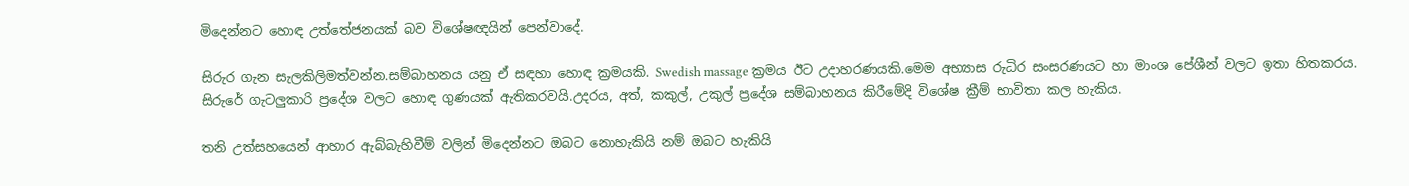මිදෙන්නට හොඳ උත්තේජනයක් බව විශේෂඥයින් පෙන්වාදේ.

සිරුර ගැන සැලකිලිමත්වන්න.සම්බාහනය යනු ඒ සඳහා හොඳ ක්‍රමයකි. Swedish massage ක්‍රමය ඊට උදාහරණයකි.මෙම අභ්‍යාස රුධිර සංසරණයට හා මාංශ පේශීන් වලට ඉතා හිතකරය. සිරුරේ ගැටලුකාරි ප්‍රදේශ වලට හොඳ ගුණයක් ඇතිකරවයි.උදරය, අත්, කකුල්, උකුල් ප්‍රදේශ සම්බාහනය කිරීමේදි විශේෂ ක්‍රීම් භාවිතා කල හැකිය.

තනි උත්සහයෙන් ආහාර ඇබ්බැහිවීම් වලින් මිදෙන්නට ඔබට නොහැකියි නම් ඔබට හැකියි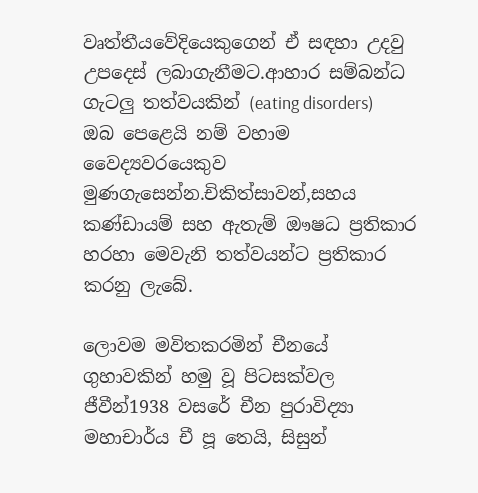වෘත්තීයවේදියෙකුගෙන් ඒ සඳහා උදවු උපදෙස් ලබාගැනීමට.ආහාර සම්බන්ධ ගැටලු තත්වයකින් (eating disorders) ඔබ පෙළෙයි නම් වහාම වෛද්‍යවරයෙකුව මුණගැසෙන්න.චිකිත්සාවන්,සහය කණ්ඩායම් සහ ඇතැම් ඖෂධ ප්‍රතිකාර හරහා මෙවැනි තත්වයන්ට ප්‍රතිකාර කරනු ලැබේ.

ලොවම මවිතකරමින් චීනයේ ගුහාවකින් හමු වූ පිටසක්වල ජීවීන්1938 වසරේ චීන පුරාවිද්‍යා මහාචාර්ය චී පූ තෙයි, සිසුන්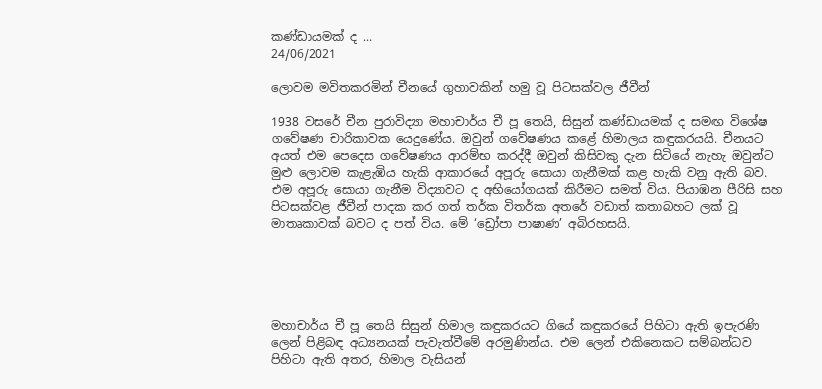කණ්ඩායමක් ද ...
24/06/2021

ලොවම මවිතකරමින් චීනයේ ගුහාවකින් හමු වූ පිටසක්වල ජීවීන්

1938 වසරේ චීන පුරාවිද්‍යා මහාචාර්ය චී පූ තෙයි, සිසුන් කණ්ඩායමක් ද සමඟ විශේෂ ගවේෂණ චාරිකාවක යෙදුණේය. ඔවුන් ගවේෂණය කළේ හිමාලය කඳුකරයයි. චීනයට අයත් එම පෙදෙස ගවේෂණය ආරම්භ කරද්දී ඔවුන් කිසිවකු දැන සිටියේ නැහැ ඔවුන්ට මුළු ලොවම කැළැඹිය හැකි ආකාරයේ අපූරු සොයා ගැනීමක් කළ හැකි වනු ඇති බව. එම අපූරු සොයා ගැනීම විද්‍යාවට ද අභියෝගයක් කිරීමට සමත් විය. පියාඹන පීරිසි සහ පිටසක්වළ ජීවීන් පාදක කර ගත් තර්ක විතර්ක අතරේ වඩාත් කතාබහට ලක් වූ මාතෘකාවක් බවට ද පත් විය. මේ ‘ඩ්‍රෝපා පාෂාණ’ අබිරහසයි.





මහාචාර්ය චී පූ තෙයි සිසුන් හිමාල කඳුකරයට ගියේ කඳුකරයේ පිහිටා ඇති ඉපැරණි ලෙන් පිළිබඳ අධ්‍යනයක් පැවැත්වීමේ අරමුණින්ය. එම ලෙන් එකිනෙකට සම්බන්ධව පිහිටා ඇති අතර, හිමාල වැසියන්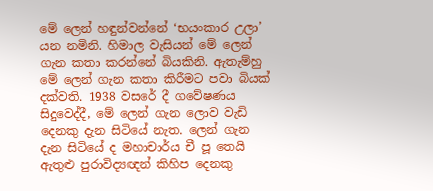මේ ලෙන් හඳුන්වන්නේ ‘භයංකාර උලා’ යන නමිනි. හිමාල වැසියන් මේ ලෙන් ගැන කතා කරන්නේ බියකිනි. ඇතැම්හු මේ ලෙන් ගැන කතා කිරීමට පවා බියක් දක්වති. 1938 වසරේ දී ගවේෂණය සිදුවෙද්දී, මේ ලෙන් ගැන ලොව වැඩි දෙනකු දැන සිටියේ නැත. ලෙන් ගැන දැන සිටියේ ද මහාචාර්ය චී පූ තෙයි ඇතුළු පුරාවිද්‍යඥන් කිහිප දෙනකු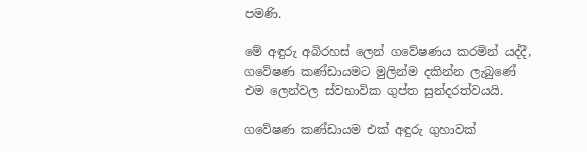පමණි.

මේ අඳුරු අබිරහස් ලෙන් ගවේෂණය කරමින් යද්දී, ගවේෂණ කණ්ඩායමට මුලින්ම දකින්න ලැබුණේ එම ලෙන්වල ස්වභාවික ගුප්ත සුන්දරත්වයයි.

ගවේෂණ කණ්ඩායම එක් අඳුරු ගුහාවක්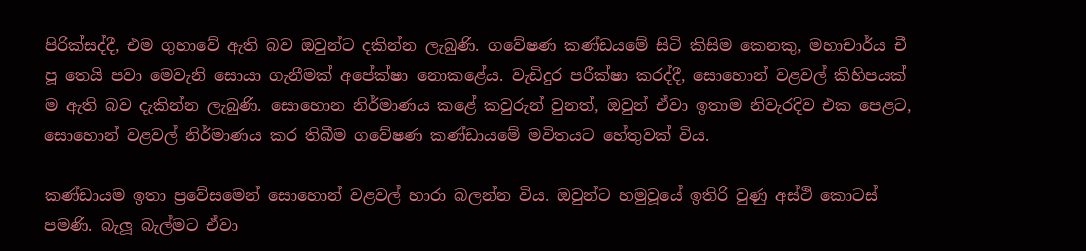පිරික්සද්දී, එම ගුහාවේ ඇති බව ඔවුන්ට දකින්න ලැබුණි. ගවේෂණ කණ්ඩයමේ සිටි කිසිම කෙනකු, මහාචාර්ය චී පූ තෙයි පවා මෙවැනි සොයා ගැනීමක් අපේක්ෂා නොකළේය. වැඩිදුර පරීක්ෂා කරද්දී, සොහොන් වළවල් කිහිපයක් ම ඇති බව දැකින්න ලැබුණි. සොහොන නිර්මාණය කළේ කවුරුන් වුනත්, ඔවුන් ඒවා ඉතාම නිවැරදිව එක පෙළට, සොහොන් වළවල් නිර්මාණය කර තිබීම ගවේෂණ කණ්ඩායමේ මවිතයට හේතුවක් විය.

කණ්ඩායම ඉතා ප්‍රවේසමෙන් සොහොන් වළවල් හාරා බලන්න විය. ඔවුන්ට හමුවූයේ ඉතිරි වුණු අස්ථි කොටස් පමණි. බැලූ බැල්මට ඒවා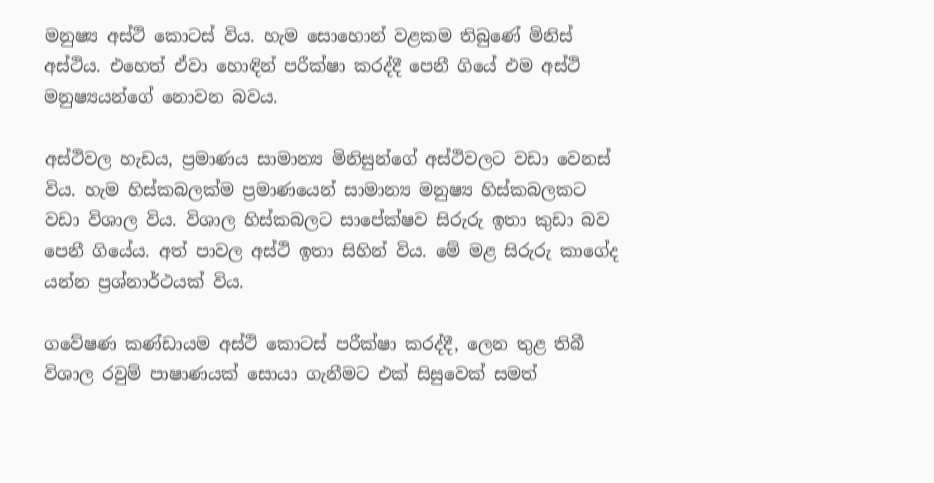මනුෂ්‍ය අස්ථි කොටස් විය. හැම සොහොන් වළකම තිබුණේ මිනිස් අස්ථිය. එහෙත් ඒවා හොඳින් පරීක්ෂා කරද්දී පෙනී ගියේ එම අස්ථි මනුෂ්‍යයන්ගේ නොවන බවය.

අස්ථිවල හැඩය, ප්‍රමාණය සාමාන්‍ය මිනිසුන්ගේ අස්ථිවලට වඩා වෙනස් විය. හැම හිස්කබලක්ම ප්‍රමාණයෙන් සාමාන්‍ය මනුෂ්‍ය හිස්කබලකට වඩා විශාල විය. විශාල හිස්කබලට සාපේක්ෂව සිරුරු ඉතා කුඩා බව පෙනී ගියේය. අත් පාවල අස්ථි ඉතා සිහින් විය. මේ මළ සිරුරු කාගේද යන්න ප්‍රශ්නාර්ථයක් විය.

ගවේෂණ කණ්ඩායම අස්ථි කොටස් පරීක්ෂා කරද්දී, ලෙන තුළ තිබී විශාල රවුම් පාෂාණයක් සොයා ගැනීමට එක් සිසුවෙක් සමත්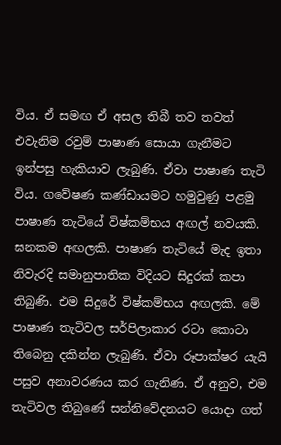විය. ඒ සමඟ ඒ අසල තිබී තව තවත් එවැනිම රවුම් පාෂාණ සොයා ගැනීමට ඉන්පසු හැකියාව ලැබුණි. ඒවා පාෂාණ තැටි විය. ගවේෂණ කණ්ඩායමට හමුවුණු පළමු පාෂාණ තැටියේ විෂ්කම්භය අඟල් නවයකි. ඝනකම අඟලකි. පාෂාණ තැටියේ මැද ඉතා නිවැරදි සමානුපාතික විදියට සිදුරක් කපා තිබුණි. එම සිදුරේ විෂ්කම්භය අඟලකි. මේ පාෂාණ තැටිවල සර්පිලාකාර රටා කොටා තිබෙනු දකින්න ලැබුණි. ඒවා රූපාක්ෂර යැයි පසුව අනාවරණය කර ගැනිණ. ඒ අනුව, එම තැටිවල තිබුණේ සන්නිවේදනයට යොදා ගත්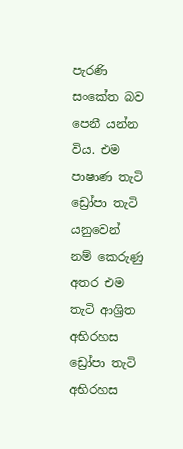පැරණි සංකේත බව පෙනී යන්න විය. එම පාෂාණ තැටි ඩ්‍රෝපා තැටි යනුවෙන් නම් කෙරුණු අතර එම තැටි ආශ්‍රිත අභිරහස ඩ්‍රෝපා තැටි අභිරහස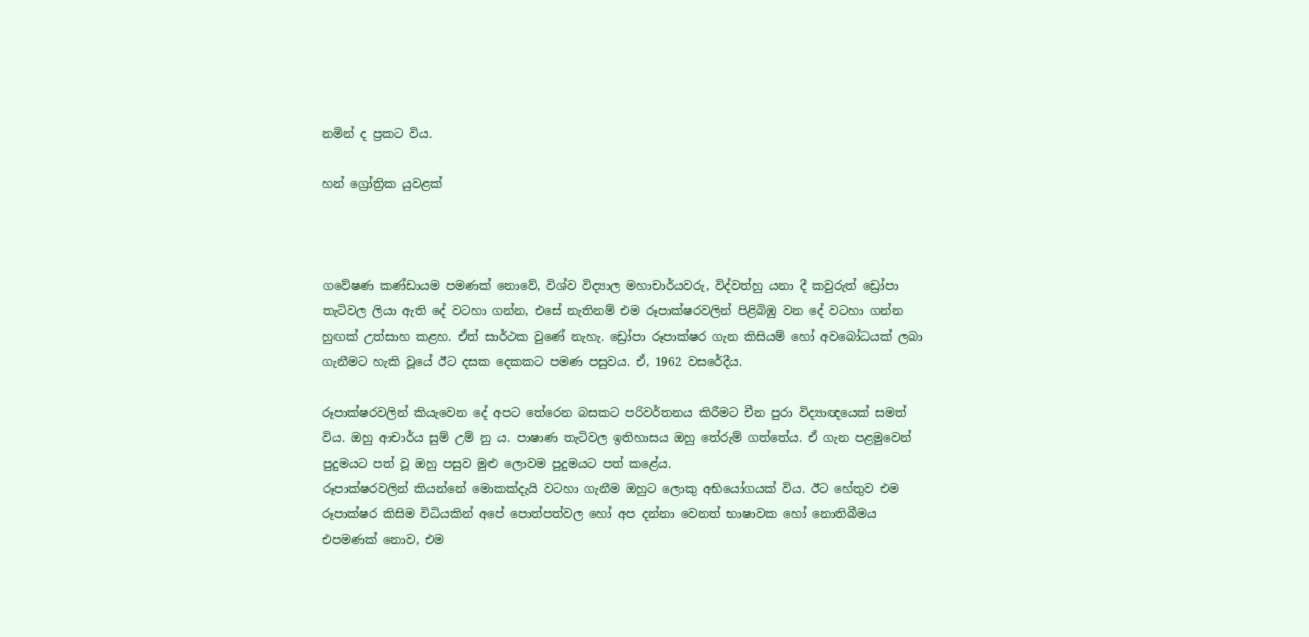නමින් ද ප්‍රකට විය.

හන් ග්‍රෝත්‍රික යුවළක්



ගවේෂණ කණ්ඩායම පමණක් නොවේ, විශ්ව විද්‍යාල මහාචාර්යවරු, විද්වත්හු යනා දී කවුරුත් ඩ්‍රෝපා තැටිවල ලියා ඇති දේ වටහා ගන්න, එසේ නැතිනම් එම රූපාක්ෂරවලින් පිළිබිඹු වන දේ වටහා ගන්න හුඟක් උත්සාහ කළහ. ඒත් සාර්ථක වුණේ නැහැ. ඩ්‍රෝපා රූපාක්ෂර ගැන කිසියම් හෝ අවබෝධයක් ලබා ගැනීමට හැකි වූයේ ඊට දසක දෙකකට පමණ පසුවය. ඒ, 1962 වසරේදීය.

රූපාක්ෂරවලින් කියැවෙන දේ අපට තේරෙන බසකට පරිවර්තනය කිරීමට චීන පුරා විද්‍යාඥයෙක් සමත් විය. ඔහු ආචාර්ය සුම් උම් නු ය. පාෂාණ තැටිවල ඉතිහාසය ඔහු තේරුම් ගත්තේය. ඒ ගැන පළමුවෙන් පුදුමයට පත් වූ ඔහු පසුව මුළු ලොවම පුදුමයට පත් කළේය.
රූපාක්ෂරවලින් කියන්නේ මොකක්දැයි වටහා ගැනීම ඔහුට ලොකු අභියෝගයක් විය. ඊට හේතුව එම රූපාක්ෂර කිසිම විධියකින් අපේ පොත්පත්වල හෝ අප දන්නා වෙනත් භාෂාවක හෝ නොතිබීමය එපමණක් නොව, එම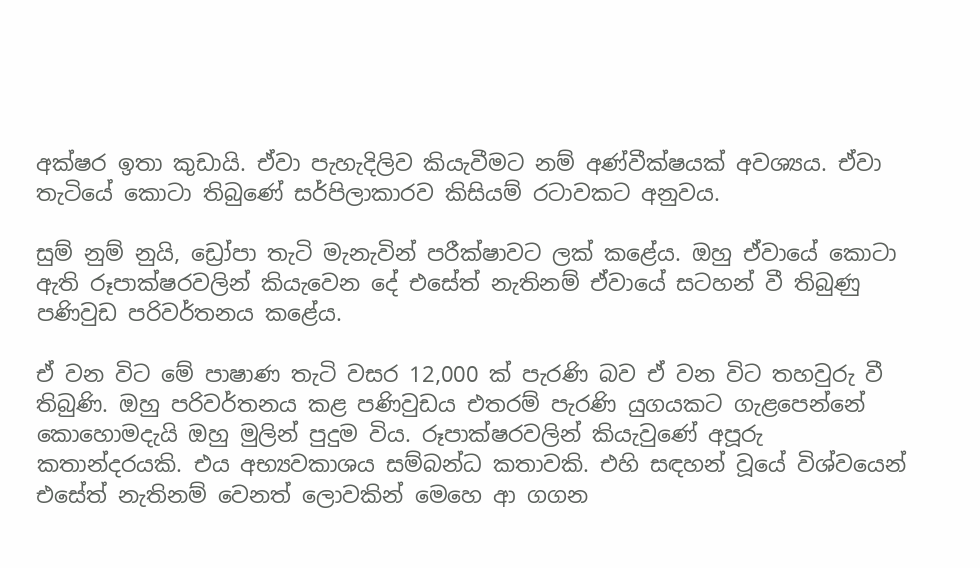අක්ෂර ඉතා කුඩායි. ඒවා පැහැදිලිව කියැවීමට නම් අණ්වීක්ෂයක් අවශ්‍යය. ඒවා තැටියේ කොටා තිබුණේ සර්පිලාකාරව කිසියම් රටාවකට අනුවය.

සුම් නුම් නුයි, ඩ්‍රෝපා තැටි මැනැවින් පරීක්ෂාවට ලක් කළේය. ඔහු ඒවායේ කොටා ඇති රූපාක්ෂරවලින් කියැවෙන දේ එසේත් නැතිනම් ඒවායේ සටහන් වී තිබුණු පණිවුඩ පරිවර්තනය කළේය.

ඒ වන විට මේ පාෂාණ තැටි වසර 12,000 ක් පැරණි බව ඒ වන විට තහවුරු වී තිබුණි. ඔහු පරිවර්තනය කළ පණිවුඩය එතරම් පැරණි යුගයකට ගැළපෙන්නේ කොහොමදැයි ඔහු මුලින් පුදුම විය. රූපාක්ෂරවලින් කියැවුණේ අපූරු කතාන්දරයකි. එය අභ්‍යවකාශය සම්බන්ධ කතාවකි. එහි සඳහන් වූයේ විශ්වයෙන් එසේත් නැතිනම් වෙනත් ලොවකින් මෙහෙ ආ ගගන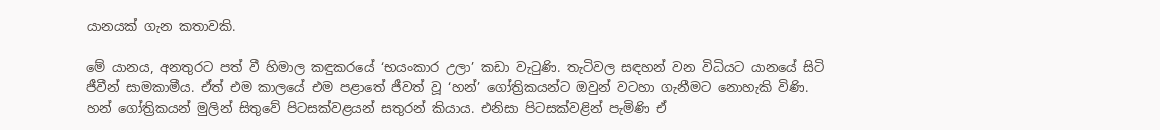යානයක් ගැන කතාවකි.

මේ යානය, අනතුරට පත් වී හිමාල කඳුකරයේ ‘භයංකාර උලා’ කඩා වැටුණි. තැටිවල සඳහන් වන විධියට යානයේ සිටි ජීවීන් සාමකාමීය. ඒත් එම කාලයේ එම පළාතේ ජීවත් වූ ‘හන්’ ගෝත්‍රිකයන්ට ඔවුන් වටහා ගැනීමට නොහැකි විණි. හන් ගෝත්‍රිකයන් මුලින් සිතුවේ පිටසක්වළයන් සතුරන් කියාය. එනිසා පිටසක්වළින් පැමිණි ඒ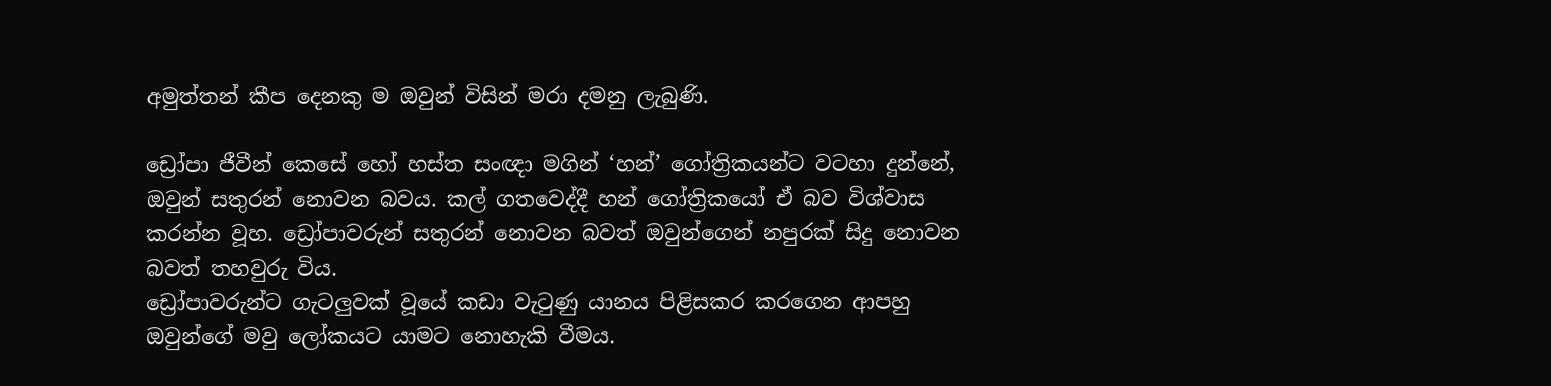අමුත්තන් කීප දෙනකු ම ඔවුන් විසින් මරා දමනු ලැබුණි.

ඩ්‍රෝපා ජීවීන් කෙසේ හෝ හස්ත සංඥා මගින් ‘හන්’ ගෝත්‍රිකයන්ට වටහා දුන්නේ, ඔවුන් සතුරන් නොවන බවය. කල් ගතවෙද්දී හන් ගෝත්‍රිකයෝ ඒ බව විශ්වාස කරන්න වූහ. ඩ්‍රෝපාවරුන් සතුරන් නොවන බවත් ඔවුන්ගෙන් නපුරක් සිදු නොවන බවත් තහවුරු විය.
ඩ්‍රෝපාවරුන්ට ගැටලුවක් වූයේ කඩා වැටුණු යානය පිළිසකර කරගෙන ආපහු ඔවුන්ගේ මවු ලෝකයට යාමට නොහැකි වීමය.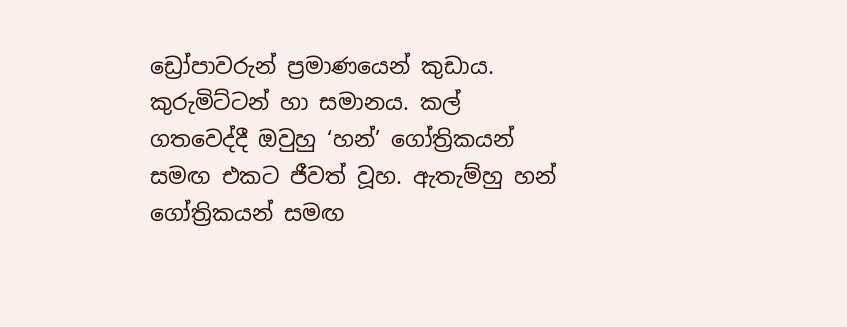ඩ්‍රෝපාවරුන් ප්‍රමාණයෙන් කුඩාය. කුරුමිට්ටන් හා සමානය. කල් ගතවෙද්දී ඔවුහු ‘හන්’ ගෝත්‍රිකයන් සමඟ එකට ජීවත් වූහ. ඇතැම්හු හන් ගෝත්‍රිකයන් සමඟ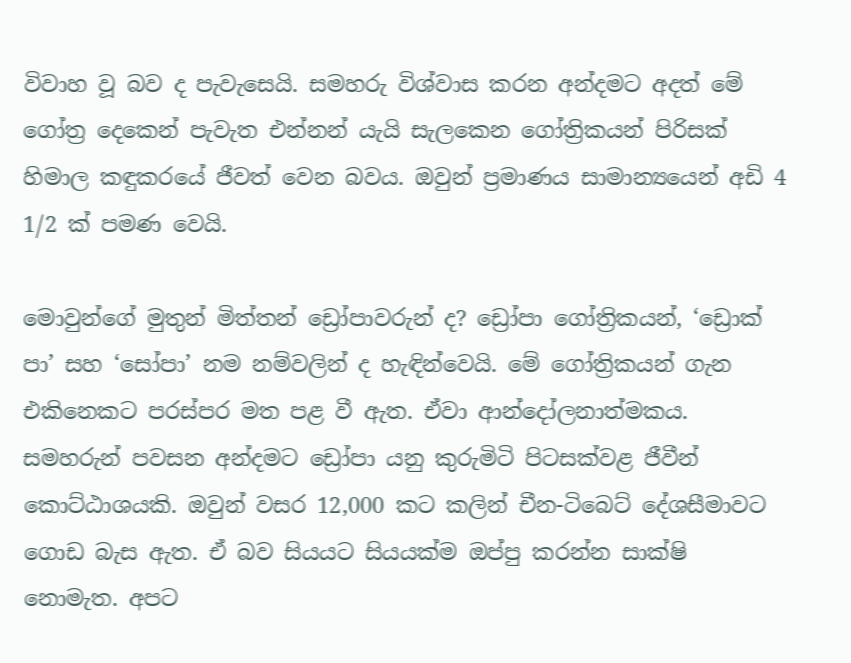විවාහ වූ බව ද පැවැසෙයි. සමහරු විශ්වාස කරන අන්දමට අදත් මේ ගෝත්‍ර දෙකෙන් පැවැත එන්නන් යැයි සැලකෙන ගෝත්‍රිකයන් පිරිසක් හිමාල කඳුකරයේ ජීවත් වෙන බවය. ඔවුන් ප්‍රමාණය සාමාන්‍යයෙන් අඩි 4 1/2 ක් පමණ වෙයි.

මොවුන්ගේ මුතුන් මිත්තන් ඩ්‍රෝපාවරුන් ද? ඩ්‍රෝපා ගෝත්‍රිකයන්, ‘ඩ්‍රොක් පා’ සහ ‘සෝපා’ නම නම්වලින් ද හැඳින්වෙයි. මේ ගෝත්‍රිකයන් ගැන එකිනෙකට පරස්පර මත පළ වී ඇත. ඒවා ආන්දෝලනාත්මකය. සමහරුන් පවසන අන්දමට ඩ්‍රෝපා යනු කුරුමිටි පිටසක්වළ ජීවීන් කොට්ඨාශයකි. ඔවුන් වසර 12,000 කට කලින් චීන-ටිබෙට් දේශසීමාවට ගොඩ බැස ඇත. ඒ බව සියයට සියයක්ම ඔප්පු කරන්න සාක්ෂි නොමැත. අපට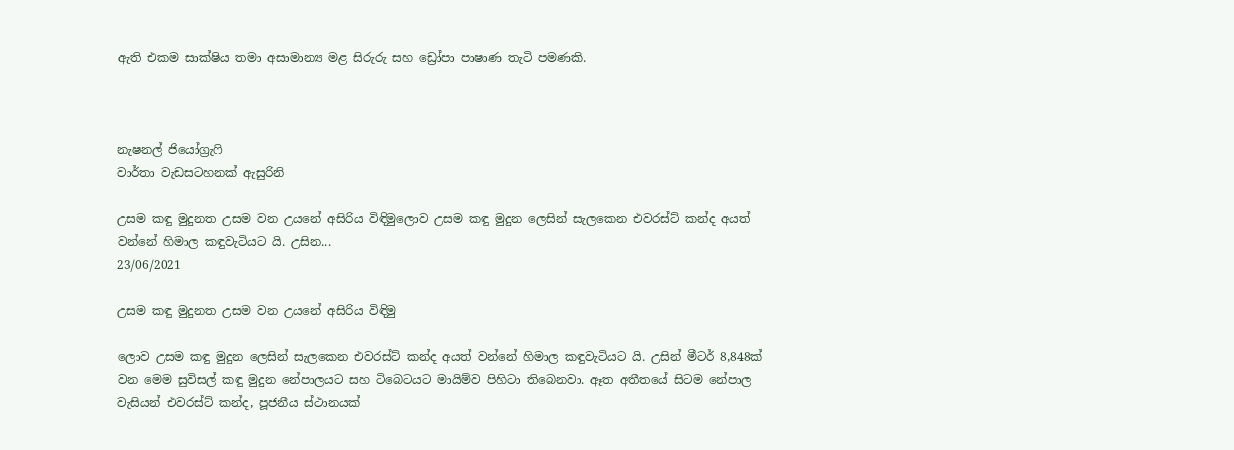ඇති එකම සාක්ෂිය තමා අසාමාන්‍ය මළ සිරුරු සහ ඩ්‍රෝපා පාෂාණ තැටි පමණකි.



නැෂනල් ජියෝග්‍රැෆි
වාර්තා වැඩසටහනක් ඇසුරිනි

උසම කඳු මුදුනත උසම වන උයනේ අසිරිය විඳිමුලොව උසම කඳු මුදුන ලෙසින් සැලකෙන එවරස්ට් කන්ද අයත් වන්නේ හිමාල කඳුවැටියට යි. උසින...
23/06/2021

උසම කඳු මුදුනත උසම වන උයනේ අසිරිය විඳිමු

ලොව උසම කඳු මුදුන ලෙසින් සැලකෙන එවරස්ට් කන්ද අයත් වන්නේ හිමාල කඳුවැටියට යි. උසින් මීටර් 8,848ක් වන මෙම සුවිසල් කඳු මුදුන නේපාලයට සහ ටිබෙටයට මායිම්ව පිහිටා තිබෙනවා. ඈත අතීතයේ සිටම නේපාල වැසියන් එවරස්ට් කන්ද, පූජනීය ස්ථානයක්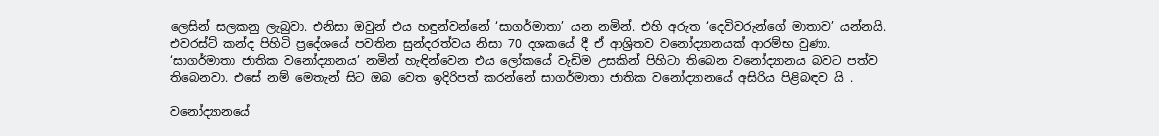ලෙසින් සලකනු ලැබුවා. එනිසා ඔවුන් එය හඳුන්වන්නේ ‘සාගර්මාතා’ යන නමින්. එහි අරුත ‘දෙවිවරුන්ගේ මාතාව’ යන්නයි. එවරස්ට් කන්ද පිහිටි ප්‍රදේශයේ පවතින සුන්දරත්වය නිසා 70 දශකයේ දී ඒ ආශ්‍රිතව වනෝද්‍යානයක් ආරම්භ වුණා. ‘සාගර්මාතා ජාතික වනෝද්‍යානය’ නමින් හැඳින්වෙන එය ලෝකයේ වැඩිම උසකින් පිහිටා තිබෙන වනෝද්‍යානය බවට පත්ව තිබෙනවා. එසේ නම් මෙතැන් සිට ඔබ වෙත ඉදිරිපත් කරන්නේ සාගර්මාතා ජාතික වනෝද්‍යානයේ අසිරිය පිළිබඳව යි .

වනෝද්‍යානයේ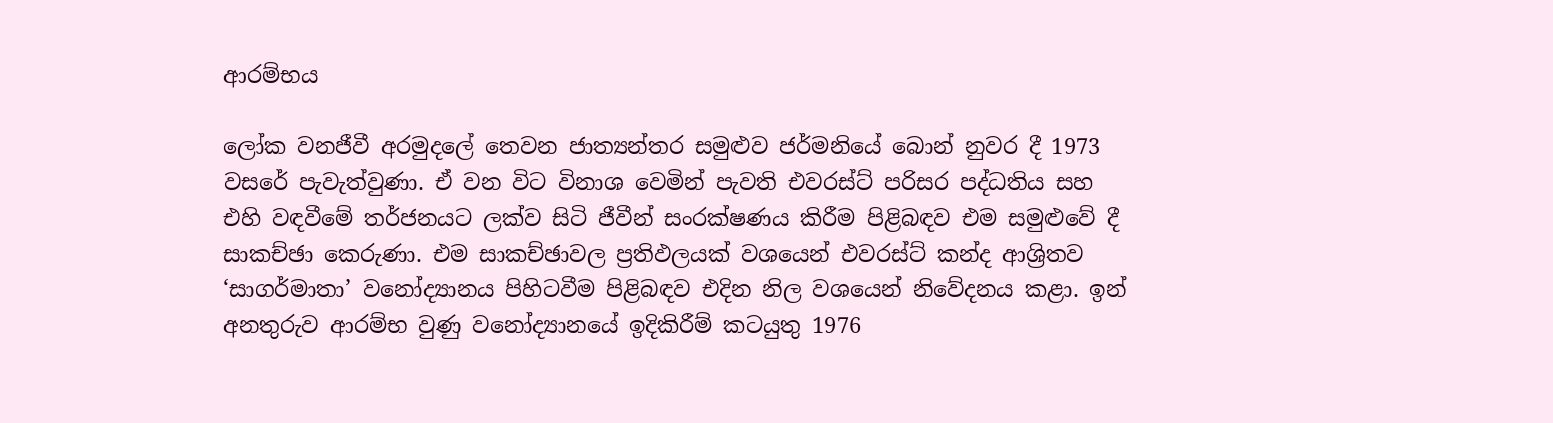ආරම්භය

ලෝක වනජීවී අරමුදලේ තෙවන ජාත්‍යන්තර සමුළුව ජර්මනියේ බොන් නුවර දී 1973 වසරේ පැවැත්වුණා. ඒ වන විට විනාශ වෙමින් පැවති එවරස්ට් පරිසර පද්ධතිය සහ එහි වඳවීමේ තර්ජනයට ලක්ව සිටි ජීවීන් සංරක්ෂණය කිරීම පිළිබඳව එම සමුළුවේ දී සාකච්ඡා කෙරුණා. එම සාකච්ඡාවල ප්‍රතිඵලයක් වශයෙන් එවරස්ට් කන්ද ආශ්‍රිතව ‘සාගර්මාතා’ වනෝද්‍යානය පිහිටවීම පිළිබඳව එදින නිල වශයෙන් නිවේදනය කළා. ඉන් අනතුරුව ආරම්භ වුණු වනෝද්‍යානයේ ඉදිකිරීම් කටයුතු 1976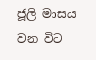ජූලි මාසය වන විට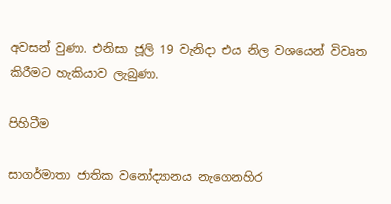අවසන් වුණා. එනිසා ජූලි 19 වැනිදා එය නිල වශයෙන් විවෘත කිරීමට හැකියාව ලැබුණා.

පිහිටීම

සාගර්මාතා ජාතික වනෝද්‍යානය නැගෙනහිර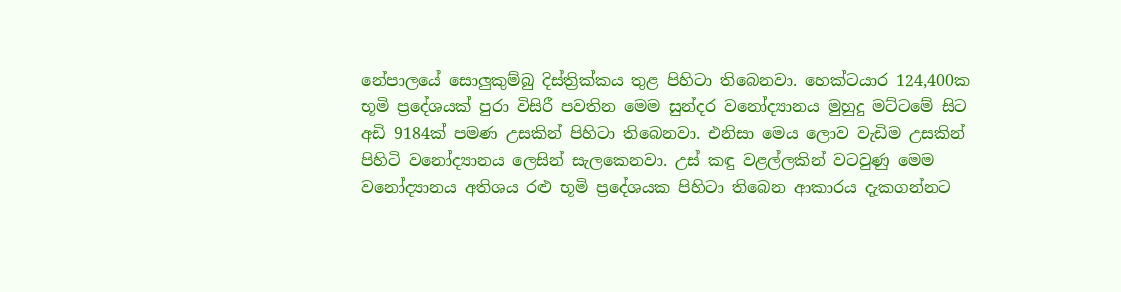නේපාලයේ සොලුකුම්බු දිස්ත්‍රික්කය තුළ පිහිටා තිබෙනවා. හෙක්ටයාර 124,400ක භූමි ප්‍රදේශයක් පුරා විසිරී පවතින මෙම සුන්දර වනෝද්‍යානය මුහුදු මට්ටමේ සිට අඩි 9184ක් පමණ උසකින් පිහිටා තිබෙනවා. එනිසා මෙය ලොව වැඩිම උසකින් පිහිටි වනෝද්‍යානය ලෙසින් සැලකෙනවා. උස් කඳු වළල්ලකින් වටවුණු මෙම වනෝද්‍යානය අතිශය රළු භූමි ප්‍රදේශයක පිහිටා තිබෙන ආකාරය දැකගන්නට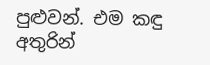පුළුවන්. එම කඳු අතුරින්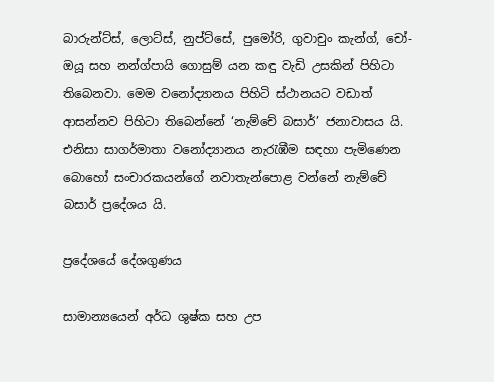බාරුන්ට්ස්, ලොට්ස්, නුප්ට්සේ, පුමෝරි, ගුවාචුං කැන්ග්, චෝ-ඔයූ සහ නන්ග්පායි ගොසුම් යන කඳු වැඩි උසකින් පිහිටා තිබෙනවා. මෙම වනෝද්‍යානය පිහිටි ස්ථානයට වඩාත් ආසන්නව පිහිටා තිබෙන්නේ ‘නැම්චේ බසාර්’ ජනාවාසය යි. එනිසා සාගර්මාතා වනෝද්‍යානය නැරැඹීම සඳහා පැමිණෙන බොහෝ සංචාරකයන්ගේ නවාතැන්පොළ වන්නේ නැම්චේ බසාර් ප්‍රදේශය යි.

ප්‍රදේශයේ දේශගුණය

සාමාන්‍යයෙන් අර්ධ ශුෂ්ක සහ උප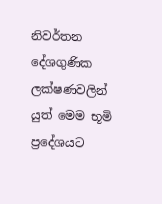නිවර්තන දේශගුණික ලක්ෂණවලින් යුත් මෙම භූමි ප්‍රදේශයට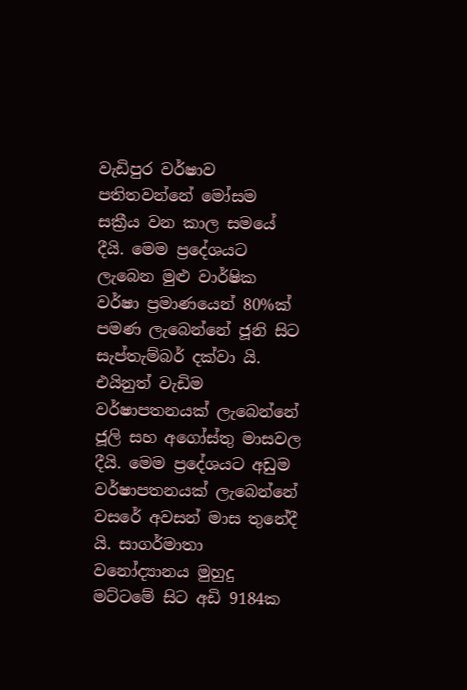වැඩිපුර වර්ෂාව පතිතවන්නේ මෝසම සක්‍රීය වන කාල සමයේ දීයි. මෙම ප්‍රදේශයට ලැබෙන මුළු වාර්ෂික වර්ෂා ප්‍රමාණයෙන් 80%ක් පමණ ලැබෙන්නේ ජූනි සිට සැප්තැම්බර් දක්වා යි. එයිනුත් වැඩිම වර්ෂාපතනයක් ලැබෙන්නේ ජූලි සහ අගෝස්තු මාසවල දීයි. මෙම ප්‍රදේශයට අඩුම වර්ෂාපතනයක් ලැබෙන්නේ වසරේ අවසන් මාස තුනේදී යි. සාගර්මාතා වනෝද්‍යානය මුහුදු මට්ටමේ සිට අඩි 9184ක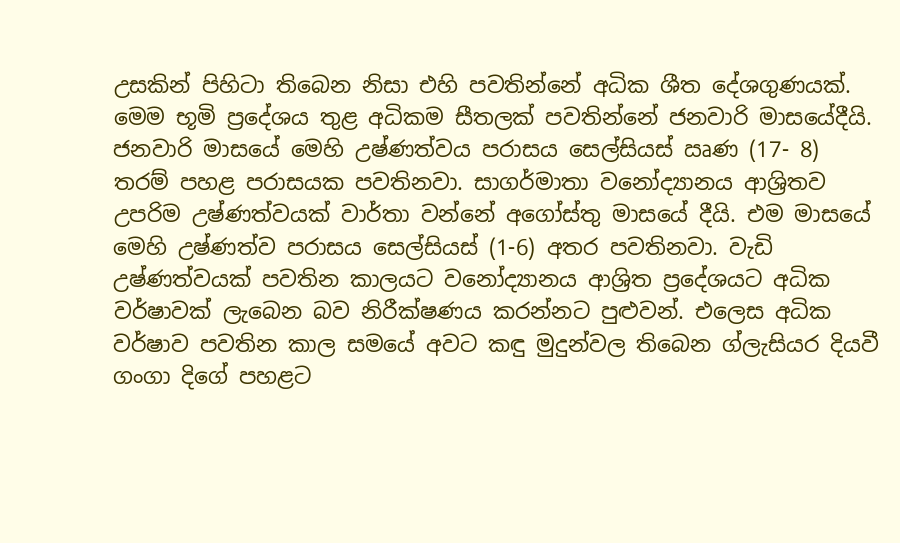උසකින් පිහිටා තිබෙන නිසා එහි පවතින්නේ අධික ශීත දේශගුණයක්. මෙම භූමි ප්‍රදේශය තුළ අධිකම සීතලක් පවතින්නේ ජනවාරි මාසයේදීයි. ජනවාරි මාසයේ මෙහි උෂ්ණත්වය පරාසය සෙල්සියස් ඍණ (17- 8) තරම් පහළ පරාසයක පවතිනවා. සාගර්මාතා වනෝද්‍යානය ආශ්‍රිතව උපරිම උෂ්ණත්වයක් වාර්තා වන්නේ අගෝස්තු මාසයේ දීයි. එම මාසයේ මෙහි උෂ්ණත්ව පරාසය සෙල්සියස් (1-6) අතර පවතිනවා. වැඩි උෂ්ණත්වයක් පවතින කාලයට වනෝද්‍යානය ආශ්‍රිත ප්‍රදේශයට අධික වර්ෂාවක් ලැබෙන බව නිරීක්ෂණය කරන්නට පුළුවන්. එලෙස අධික වර්ෂාව පවතින කාල සමයේ අවට කඳු මුදුන්වල තිබෙන ග්ලැසියර දියවී ගංගා දිගේ පහළට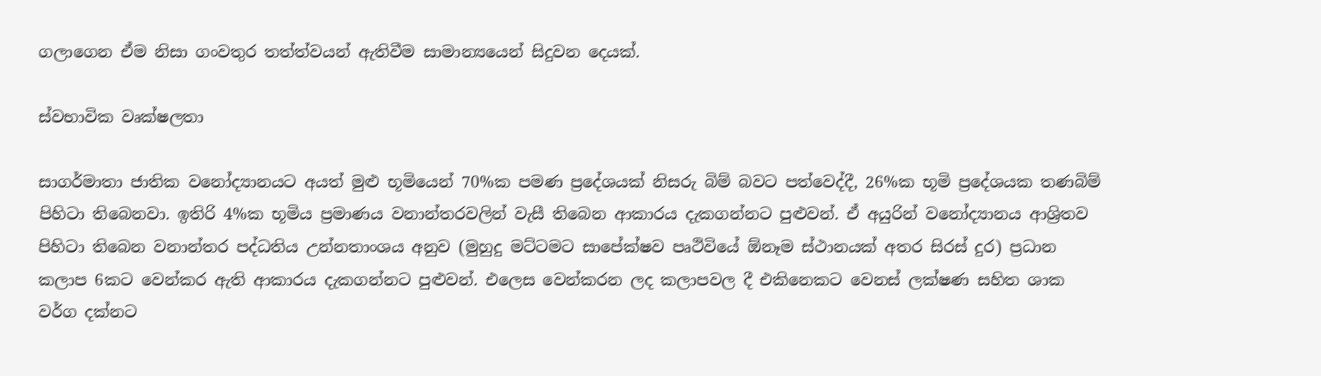ගලාගෙන ඒම නිසා ගංවතුර තත්ත්වයන් ඇතිවීම සාමාන්‍යයෙන් සිදුවන දෙයක්.

ස්වභාවික වෘක්ෂලතා

සාගර්මාතා ජාතික වනෝද්‍යානයට අයත් මුළු භූමියෙන් 70%ක පමණ ප්‍රදේශයක් නිසරු බිම් බවට පත්වෙද්දී, 26%ක භූමි ප්‍රදේශයක තණබිම් පිහිටා තිබෙනවා. ඉතිරි 4%ක භූමිය ප්‍රමාණය වනාන්තරවලින් වැසී තිබෙන ආකාරය දැකගන්නට පුළුවන්. ඒ අයුරින් වනෝද්‍යානය ආශ්‍රිතව පිහිටා තිබෙන වනාන්තර පද්ධතිය උන්නතාංශය අනුව (මුහුදු මට්ටමට සාපේක්ෂව පෘථිවියේ ඕනෑම ස්ථානයක් අතර සිරස් දුර) ප්‍රධාන කලාප 6කට වෙන්කර ඇති ආකාරය දැකගන්නට පුළුවන්. එලෙස වෙන්කරන ලද කලාපවල දී එකිනෙකට වෙනස් ලක්ෂණ සහිත ශාක වර්ග දක්නට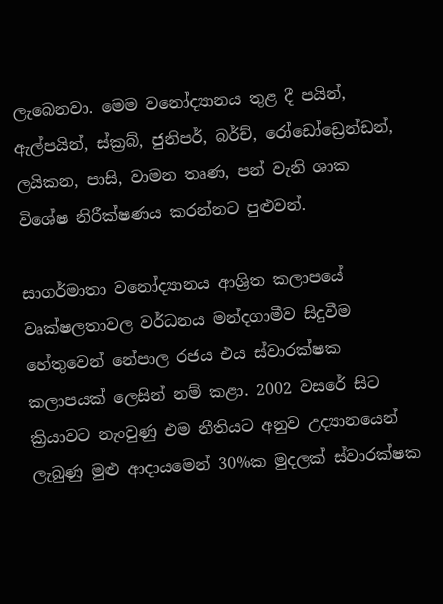ලැබෙනවා. මෙම වනෝද්‍යානය තුළ දී පයින්, ඇල්පයින්, ස්ක්‍රබ්, ජුනිපර්, බර්ච්, රෝඩෝඩ්‍රෙන්ඩන්, ලයිකන, පාසි, වාමන තෘණ, පන් වැනි ශාක විශේෂ නිරීක්ෂණය කරන්නට පුළුවන්.

සාගර්මාතා වනෝද්‍යානය ආශ්‍රිත කලාපයේ වෘක්ෂලතාවල වර්ධනය මන්දගාමීව සිදුවීම හේතුවෙන් නේපාල රජය එය ස්වාරක්ෂක කලාපයක් ලෙසින් නම් කළා. 2002 වසරේ සිට ක්‍රියාවට නැංවුණු එම නීතියට අනුව උද්‍යානයෙන් ලැබුණු මුළු ආදායමෙන් 30%ක මුදලක් ස්වාරක්ෂක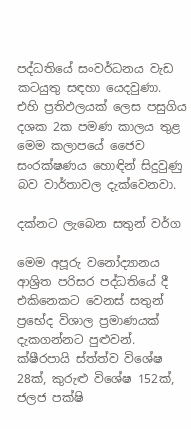පද්ධතියේ සංවර්ධනය වැඩ කටයුතු සඳහා යෙදවුණා. එහි ප්‍රතිඵලයක් ලෙස පසුගිය දශක 2ක පමණ කාලය තුළ මෙම කලාපයේ ජෛව සංරක්ෂණය හොඳින් සිදුවුණු බව වාර්තාවල දැක්වෙනවා.

දක්නට ලැබෙන සතුන් වර්ග

මෙම අපූරු වනෝද්‍යානය ආශ්‍රිත පරිසර පද්ධතියේ දී එකිනෙකට වෙනස් සතුන් ප්‍රභේද විශාල ප්‍රමාණයක් දැකගන්නට පුළුවන්. ක්ෂීරපායි ස්ත්ත්ව විශේෂ 28ක්, කුරුළු විශේෂ 152ක්, ජලජ පක්ෂි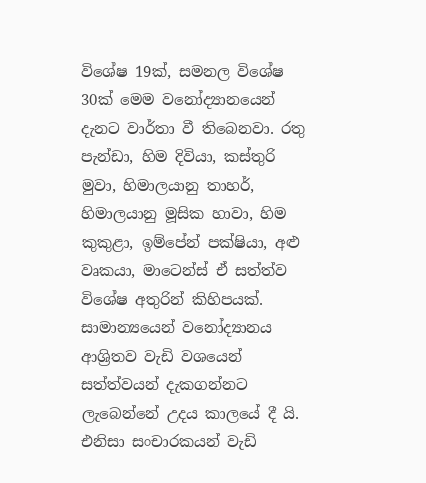විශේෂ 19ක්, සමනල විශේෂ 30ක් මෙම වනෝද්‍යානයෙන් දැනට වාර්තා වී තිබෙනවා. රතු පැන්ඩා, හිම දිවියා, කස්තුරි මුවා, හිමාලයානු තාහර්, හිමාලයානු මූසික හාවා, හිම කුකුළා, ඉම්පේන් පක්ෂියා, අළු වෘකයා, මාටෙන්ස් ඒ සත්ත්ව විශේෂ අතුරින් කිහිපයක්. සාමාන්‍යයෙන් වනෝද්‍යානය ආශ්‍රිතව වැඩි වශයෙන් සත්ත්වයන් දැකගන්නට ලැබෙන්නේ උදය කාලයේ දී යි. එනිසා සංචාරකයන් වැඩි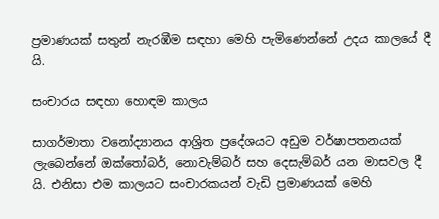ප්‍රමාණයක් සතුන් නැරඹීම සඳහා මෙහි පැමිණෙන්නේ උදය කාලයේ දී යි.

සංචාරය සඳහා හොඳම කාලය

සාගර්මාතා වනෝද්‍යානය ආශ්‍රිත ප්‍රදේශයට අඩුම වර්ෂාපතනයක් ලැබෙන්නේ ඔක්තෝබර්, නොවැම්බර් සහ දෙසැම්බර් යන මාසවල දී යි. එනිසා එම කාලයට සංචාරකයන් වැඩි ප්‍රමාණයක් මෙහි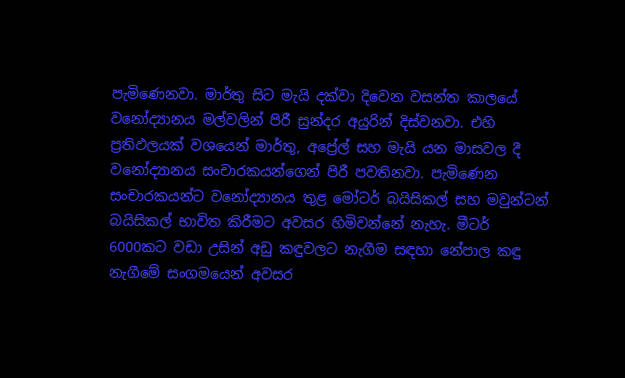පැමිණෙනවා. මාර්තු සිට මැයි දක්වා දිවෙන වසන්ත කාලයේ වනෝද්‍යානය මල්වලින් පිරී සුන්දර අයුරින් දිස්වනවා. එහි ප්‍රතිඵලයක් වශයෙන් මාර්තු, අප්‍රේල් සහ මැයි යන මාසවල දී වනෝද්‍යානය සංචාරකයන්ගෙන් පිරී පවතිනවා. පැමිණෙන සංචාරකයන්ට වනෝද්‍යානය තුළ මෝටර් බයිසිකල් සහ මවුන්ටන් බයිසිකල් භාවිත කිරීමට අවසර හිමිවන්නේ නැහැ. මීටර් 6000කට වඩා උසින් අඩු කඳුවලට නැගීම සඳහා නේපාල කඳු නැගීමේ සංගමයෙන් අවසර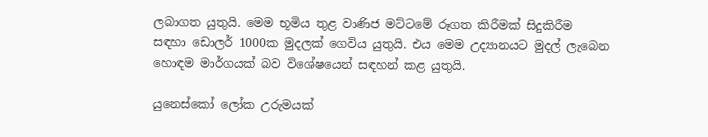ලබාගත යුතුයි. මෙම භූමිය තුළ වාණිජ මට්ටමේ රූගත කිරීමක් සිදුකිරීම සඳහා ඩොලර් 1000ක මුදලක් ගෙවිය යුතුයි. එය මෙම උද්‍යානයට මුදල් ලැබෙන හොඳම මාර්ගයක් බව විශේෂයෙන් සඳහන් කළ යුතුයි.

යුනෙස්කෝ ලෝක උරුමයක්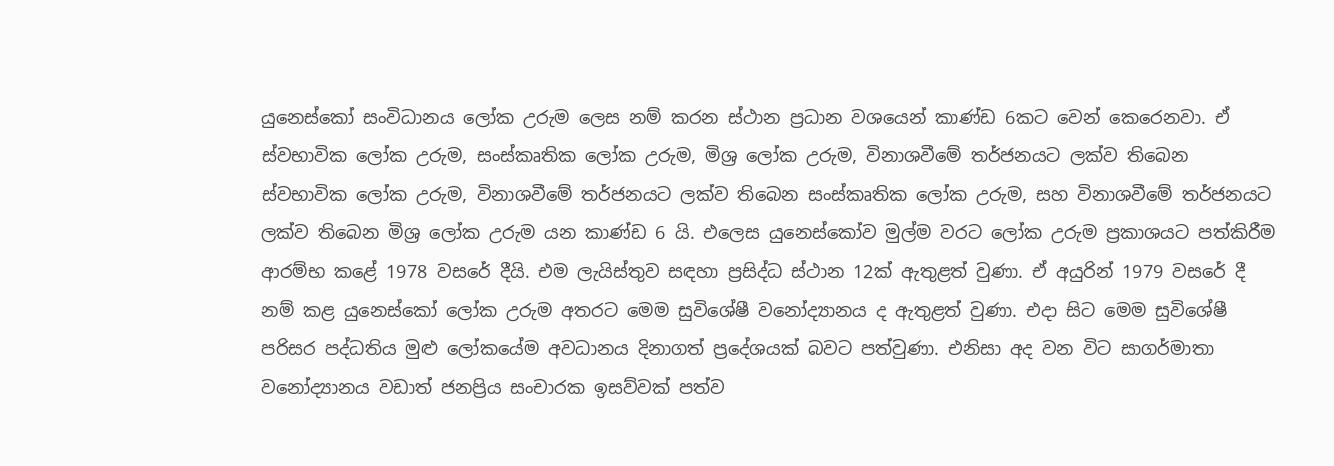යුනෙස්කෝ සංවිධානය ලෝක උරුම ලෙස නම් කරන ස්ථාන ප්‍රධාන වශයෙන් කාණ්ඩ 6කට වෙන් කෙරෙනවා. ඒ ස්වභාවික ලෝක උරුම, සංස්කෘතික ලෝක උරුම, මිශ්‍ර ලෝක උරුම, විනාශවීමේ තර්ජනයට ලක්ව තිබෙන ස්වභාවික ලෝක උරුම, විනාශවීමේ තර්ජනයට ලක්ව තිබෙන සංස්කෘතික ලෝක උරුම, සහ විනාශවීමේ තර්ජනයට ලක්ව තිබෙන මිශ්‍ර ලෝක උරුම යන කාණ්ඩ 6 යි. එලෙස යුනෙස්කෝව මුල්ම වරට ලෝක උරුම ප්‍රකාශයට පත්කිරීම ආරම්භ කළේ 1978 වසරේ දීයි. එම ලැයිස්තුව සඳහා ප්‍රසිද්ධ ස්ථාන 12ක් ඇතුළත් වුණා. ඒ අයුරින් 1979 වසරේ දී නම් කළ යුනෙස්කෝ ලෝක උරුම අතරට මෙම සුවිශේෂී වනෝද්‍යානය ද ඇතුළත් වුණා. එදා සිට මෙම සුවිශේෂී පරිසර පද්ධතිය මුළු ලෝකයේම අවධානය දිනාගත් ප්‍රදේශයක් බවට පත්වුණා. එනිසා අද වන විට සාගර්මාතා වනෝද්‍යානය වඩාත් ජනප්‍රිය සංචාරක ඉසව්වක් පත්ව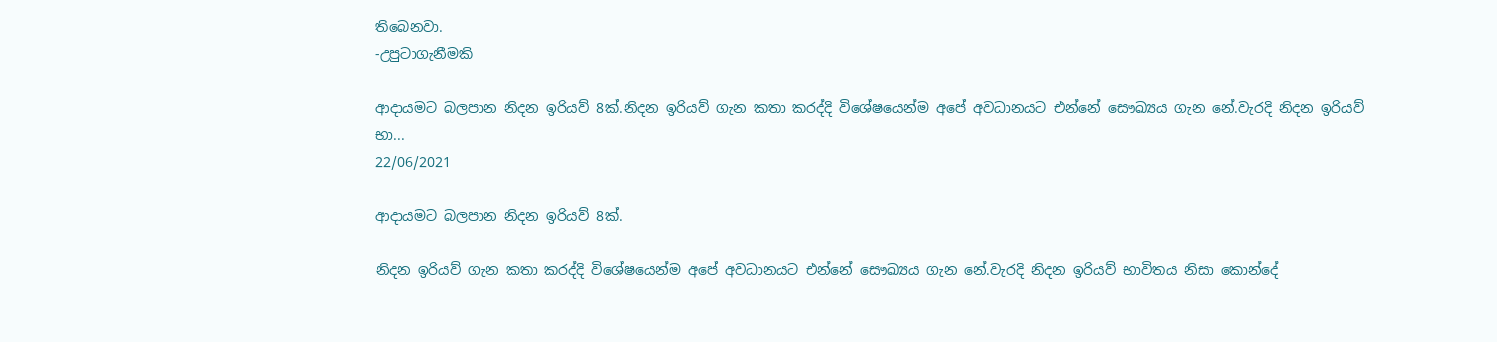තිබෙනවා.
-උපුටාගැනීමකි

ආදායමට බලපාන නිදන ඉරියව් 8ක්.නිදන ඉරියව් ගැන කතා කරද්දි විශේෂයෙන්ම අපේ අවධානයට එන්නේ සෞඛ්‍යය ගැන නේ.වැරදි නිදන ඉරියව් භා...
22/06/2021

ආදායමට බලපාන නිදන ඉරියව් 8ක්.

නිදන ඉරියව් ගැන කතා කරද්දි විශේෂයෙන්ම අපේ අවධානයට එන්නේ සෞඛ්‍යය ගැන නේ.වැරදි නිදන ඉරියව් භාවිතය නිසා කොන්දේ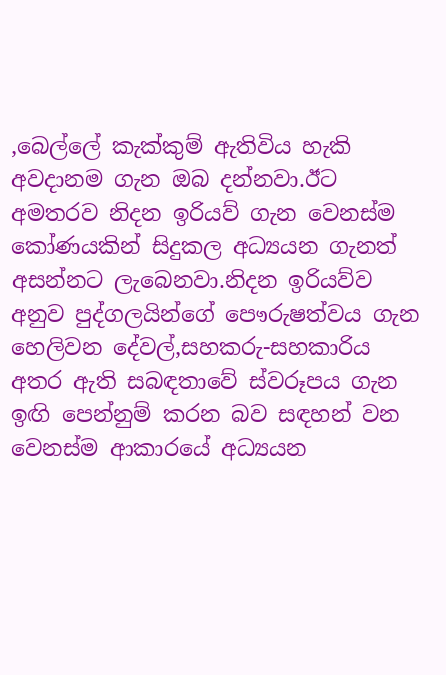,බෙල්ලේ කැක්කුම් ඇතිවිය හැකි අවදානම ගැන ඔබ දන්නවා.ඊට අමතරව නිදන ඉරියව් ගැන වෙනස්ම කෝණයකින් සිදුකල අධ්‍යයන ගැනත් අසන්නට ලැබෙනවා.නිදන ඉරියව්ව අනුව පුද්ගලයින්ගේ පෞරුෂත්වය ගැන හෙලිවන දේවල්,සහකරු-සහකාරිය අතර ඇති සබඳතාවේ ස්වරූපය ගැන ඉඟි පෙන්නුම් කරන බව සඳහන් වන වෙනස්ම ආකාරයේ අධ්‍යයන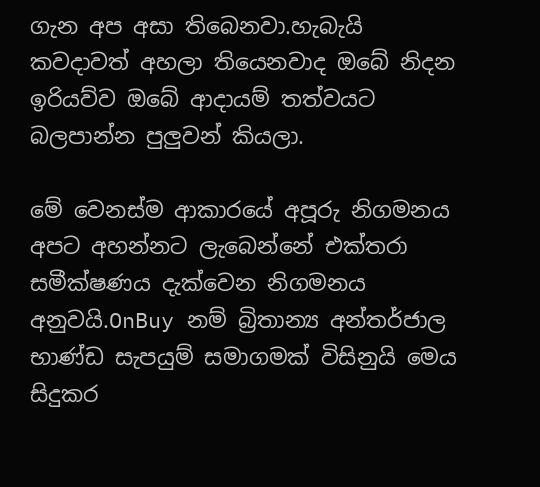ගැන අප අසා තිබෙනවා.හැබැයි කවදාවත් අහලා තියෙනවාද ඔබේ නිදන ඉරියව්ව ඔබේ ආදායම් තත්වයට බලපාන්න පුලුවන් කියලා.

මේ වෙනස්ම ආකාරයේ අපූරු නිගමනය අපට අහන්නට ලැබෙන්නේ එක්තරා සමීක්ෂණය දැක්වෙන නිගමනය අනුවයි.OnBuy නම් බ්‍රිතාන්‍ය අන්තර්ජාල භාණ්ඩ සැපයුම් සමාගමක් විසිනුයි මෙය සිදුකර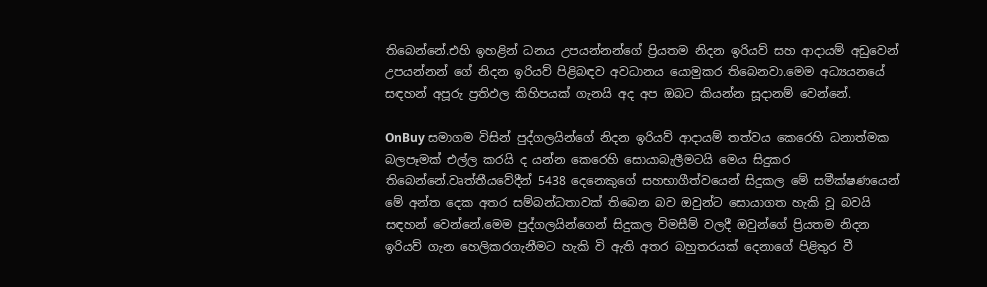තිබෙන්නේ.එහි ඉහළින් ධනය උපයන්නන්ගේ ප්‍රියතම නිදන ඉරියව් සහ ආදායම් අඩුවෙන් උපයන්නන් ගේ නිදන ඉරියව් පිළිබඳව අවධානය යොමුකර තිබෙනවා.මෙම අධ්‍යයනයේ සඳහන් අපූරු ප්‍රතිඵල කිහිපයක් ගැනයි අද අප ඔබට කියන්න සූදානම් වෙන්නේ.

OnBuy සමාගම විසින් පුද්ගලයින්ගේ නිදන ඉරියව් ආදායම් තත්වය කෙරෙහි ධනාත්මක බලපෑමක් එල්ල කරයි ද යන්න කෙරෙහි සොයාබැලීමටයි මෙය සිදුකර තිබෙන්නේ.වෘත්තීයවේදීන් 5438 දෙනෙකුගේ සහභාගීත්වයෙන් සිදුකල මේ සමීක්ෂණයෙන් මේ අන්ත දෙක අතර සම්බන්ධතාවක් තිබෙන බව ඔවුන්ට සොයාගත හැකි වූ බවයි සඳහන් වෙන්නේ.මෙම පුද්ගලයින්ගෙන් සිදුකල විමසීම් වලදී ඔවුන්ගේ ප්‍රියතම නිදන ඉරියව් ගැන හෙලිකරගැනීමට හැකි වි ඇති අතර බහුතරයක් දෙනාගේ පිළිතුර වී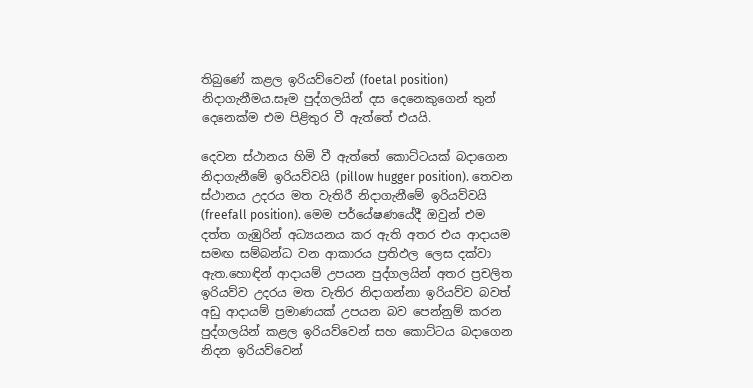තිබුණේ කළල ඉරියව්වෙන් (foetal position) නිදාගැනීමය.සෑම පුද්ගලයින් දස දෙනෙකුගෙන් තුන් දෙනෙක්ම එම පිළිතුර වී ඇත්තේ එයයි.

දෙවන ස්ථානය හිමි වී ඇත්තේ කොට්ටයක් බදාගෙන නිදාගැනීමේ ඉරියව්වයි (pillow hugger position). තෙවන ස්ථානය උදරය මත වැතිරී නිදාගැනීමේ ඉරියව්වයි (freefall position). මෙම පර්යේෂණයේදී ඔවුන් එම දත්ත ගැඹුරින් අධ්‍යයනය කර ඇති අතර එය ආදායම සමඟ සම්බන්ධ වන ආකාරය ප්‍රතිඵල ලෙස දක්වා ඇත.හොඳින් ආදායම් උපයන පුද්ගලයින් අතර ප්‍රචලිත ඉරියව්ව උදරය මත වැතිර නිදාගන්නා ඉරියව්ව බවත් අඩු ආදායම් ප්‍රමාණයක් උපයන බව පෙන්නුම් කරන පුද්ගලයින් කළල ඉරියව්වෙන් සහ කොට්ටය බදාගෙන නිදන ඉරියව්වෙන්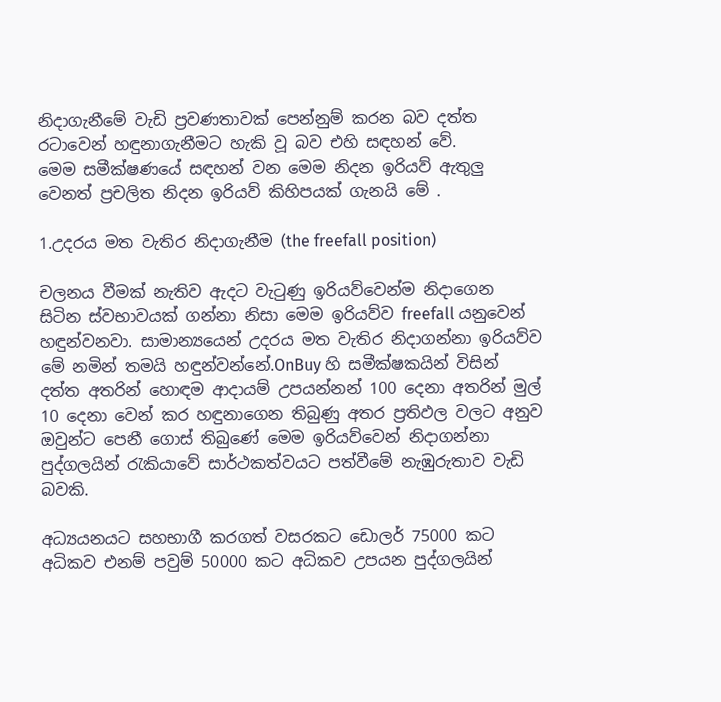නිදාගැනීමේ වැඩි ප්‍රවණතාවක් පෙන්නුම් කරන බව දත්ත රටාවෙන් හඳුනාගැනීමට හැකි වූ බව එහි සඳහන් වේ.
මෙම සමීක්ෂණයේ සඳහන් වන මෙම නිදන ඉරියව් ඇතුලු වෙනත් ප්‍රචලිත නිදන ඉරියව් කිහිපයක් ගැනයි මේ .

1.උදරය මත වැතිර නිදාගැනීම (the freefall position)

චලනය වීමක් නැතිව ඇදට වැ‍ටුණු ඉරියව්වෙන්ම නිදාගෙන සිටින ස්වභාවයක් ගන්නා නිසා මෙම ඉරියව්ව freefall යනුවෙන් හඳුන්වනවා. සාමාන්‍යයෙන් උදරය මත වැතිර නිදාගන්නා ඉරියව්ව මේ නමින් තමයි හඳුන්වන්නේ.OnBuy හි සමීක්ෂකයින් විසින් දත්ත අතරින් හොඳම ආදායම් උපයන්නන් 100 දෙනා අතරින් මුල් 10 දෙනා වෙන් කර හඳුනාගෙන තිබුණු අතර ප්‍රතිඵල වලට අනුව ඔවුන්ට පෙනී ගොස් තිබුණේ මෙම ඉරියව්වෙන් නිදාගන්නා පුද්ගලයින් ‍රැකියාවේ සාර්ථකත්වයට පත්වීමේ නැඹුරුතාව වැඩි බවකි.

අධ්‍යයනයට සහභාගී කරගත් වසරකට ඩොලර් 75000 කට අධිකව එනම් පවුම් 50000 කට අධිකව උපයන පුද්ගලයින්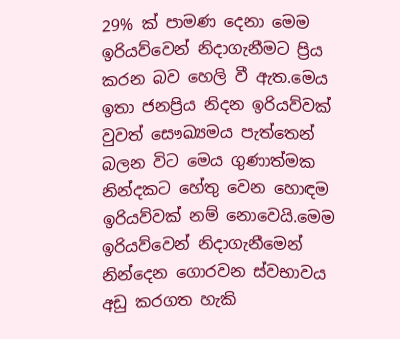29% ක් පාමණ දෙනා මෙම ඉරියව්වෙන් නිදාගැනීමට ප්‍රිය කරන බව හෙලි වී ඇත.මෙය ඉතා ජනප්‍රිය නිදන ඉරියව්වක් වුවත් සෞඛ්‍යමය පැත්තෙන් බලන විට මෙය ගුණාත්මක නින්දකට හේතු වෙන හොඳම ඉරියව්වක් නම් නොවෙයි.මෙම ඉරියව්වෙන් නිදාගැනීමෙන් නින්දෙන ගොරවන ස්වභාවය අඩු කරගත හැකි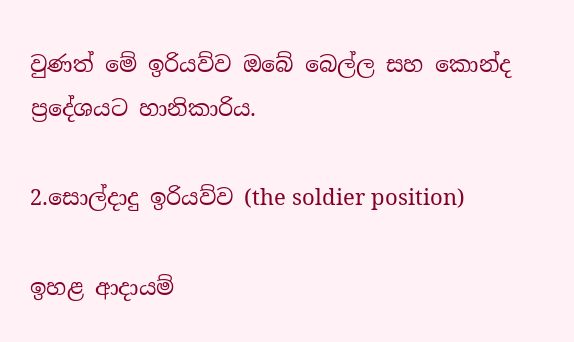වුණත් මේ ඉරියව්ව ඔබේ බෙල්ල සහ කොන්ද ප්‍රදේශයට හානිකාරිය.

2.සොල්දාදු ඉරියව්ව (the soldier position)

ඉහළ ආදායම්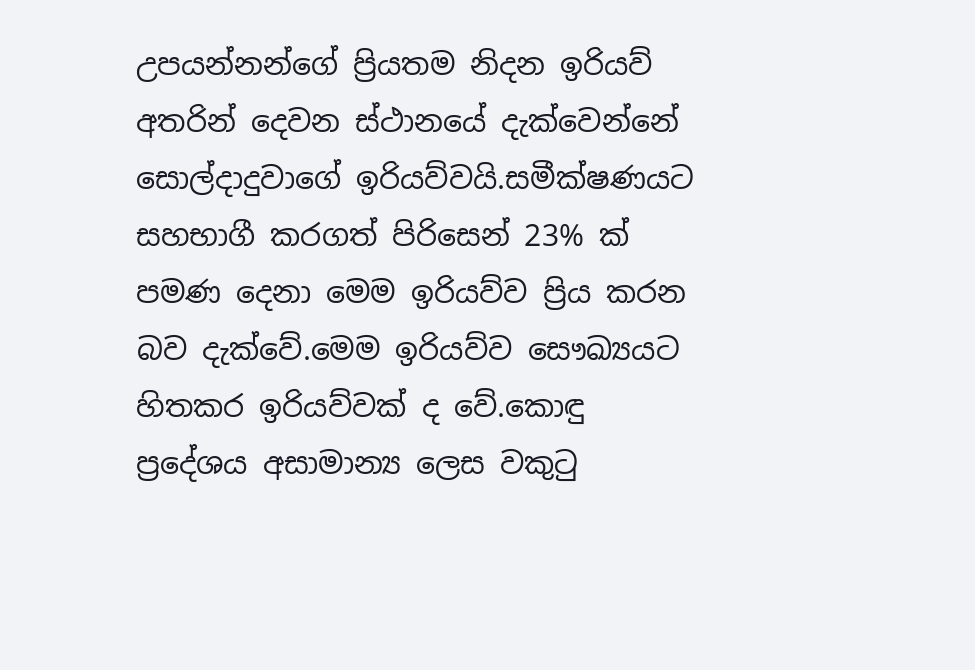උපයන්නන්ගේ ප්‍රියතම නිදන ඉරියව් අතරින් දෙවන ස්ථානයේ දැක්වෙන්නේ සොල්දාදුවාගේ ඉරියව්වයි.සමීක්ෂණයට සහභාගී කරගත් පිරිසෙන් 23% ක් පමණ දෙනා මෙම ඉරියව්ව ප්‍රිය කරන බව දැක්වේ.මෙම ඉරියව්ව සෞඛ්‍යයට හිතකර ඉරියව්වක් ද වේ.කොඳු ප්‍රදේශය අසාමාන්‍ය ලෙස වකු‍ටු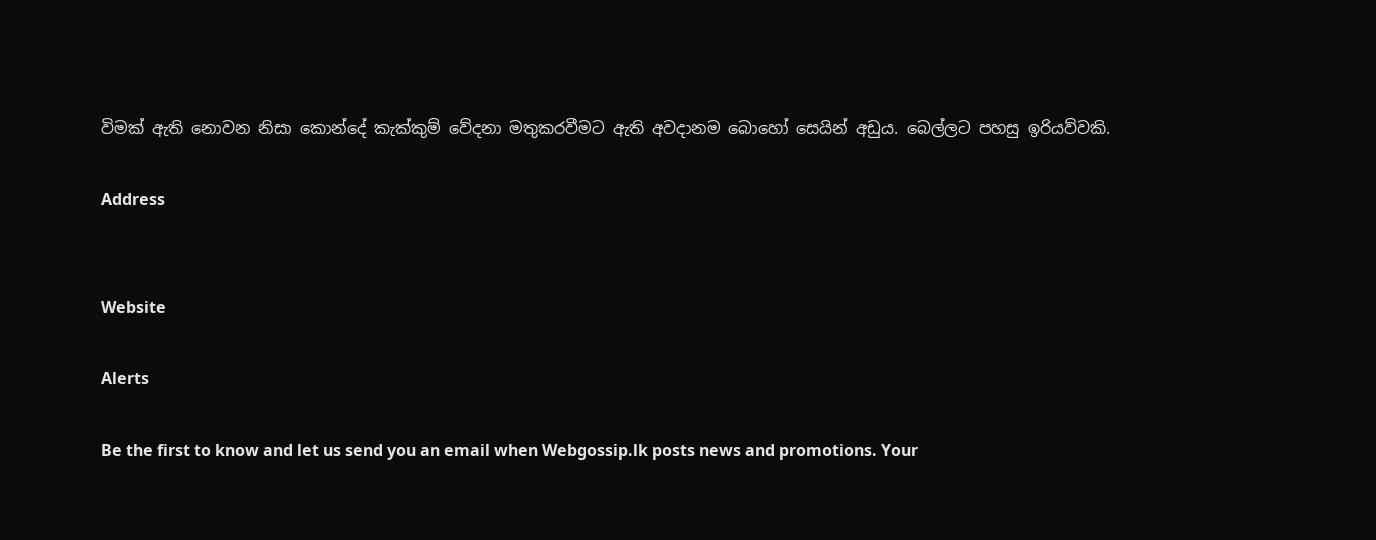විමක් ඇති නොවන නිසා කොන්දේ කැක්කුම් වේදනා මතුකරවීමට ඇති අවදානම බොහෝ සෙයින් අඩුය. බෙල්ලට පහසු ඉරියව්වකි.

Address


Website

Alerts

Be the first to know and let us send you an email when Webgossip.lk posts news and promotions. Your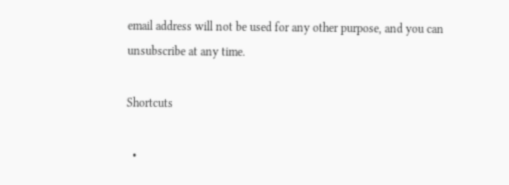email address will not be used for any other purpose, and you can unsubscribe at any time.

Shortcuts

  •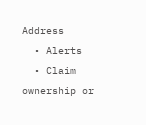Address
  • Alerts
  • Claim ownership or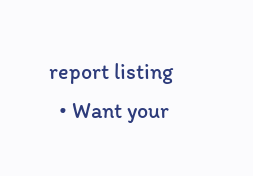report listing
  • Want your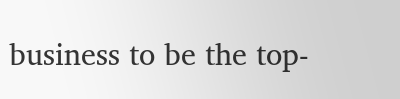business to be the top-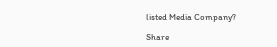listed Media Company?

Share